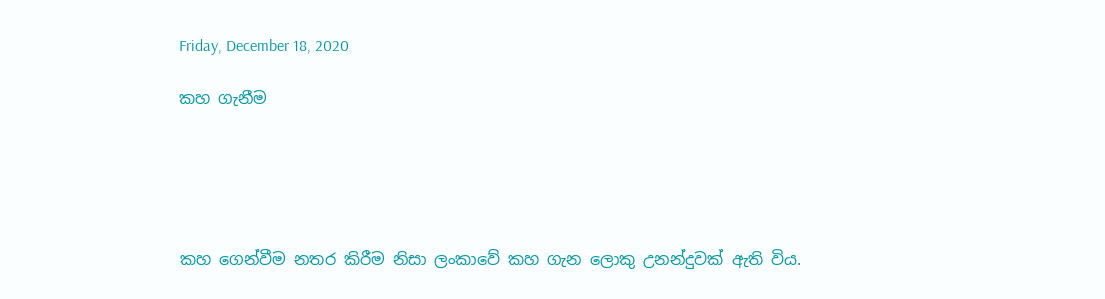Friday, December 18, 2020

කහ ගැනීම





කහ ගෙන්වීම නතර කිරීම නිසා ලංකාවේ කහ ගැන ලොකු උනන්දුවක් ඇති විය.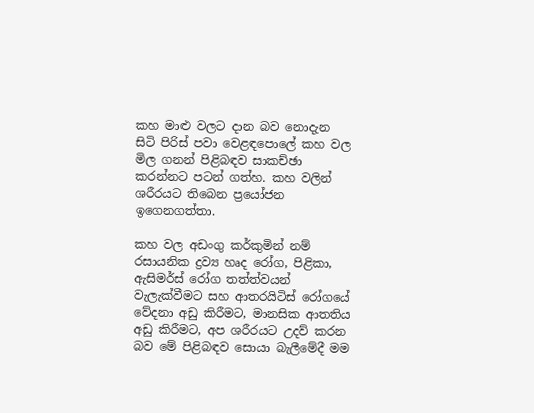කහ මාළු වලට දාන බව නොදැන සිටි පිරිස් පවා වෙළඳපොලේ කහ වල මිල ගනන් පිළිබඳව සාකච්ඡා කරන්නට පටන් ගත්හ. කහ වලින් ශරීරයට තිබෙන ප්‍රයෝජන ඉගෙනගත්තා.

කහ වල අඩංගු කර්කුමින් නම් රසායනික ද්‍රව්‍ය හෘද රෝග, පිළිකා, ඇසිමර්ස් රෝග තත්ත්වයන් වැලැක්වීමට සහ ආතරයිටිස් රෝගයේ වේදනා අඩු කිරීමට, මානසික ආතතිය අඩු කිරීමට, අප ශරීරයට උදව් කරන බව මේ පිළිබඳව සොයා බැලීමේදී මම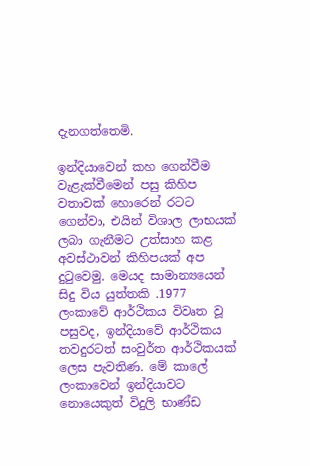දැනගත්තෙමි.

ඉන්දියාවෙන් කහ ගෙන්වීම වැළැක්වීමෙන් පසු කිහිප වතාවක් හොරෙන් රටට ගෙන්වා, එයින් විශාල ලාභයක් ලබා ගැනීමට උත්සාහ කළ අවස්ථාවන් කිහිපයක් අප දුටුවෙමු. මෙයද සාමාන්‍යයෙන් සිදු විය යුත්තකි .1977 ලංකාවේ ආර්ථිකය විවෘත වූ පසුවද, ඉන්දියාවේ ආර්ථිකය තවදුරටත් සංවුර්ත ආර්ථිකයක් ලෙස පැවතිණ. මේ කාලේ ලංකාවෙන් ඉන්දියාවට නොයෙකුත් විදුලි භාණ්ඩ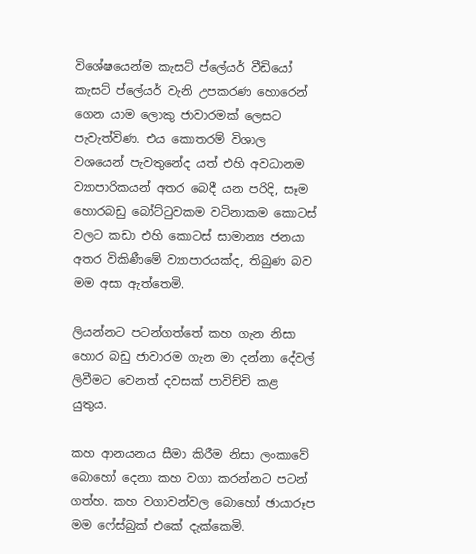විශේෂයෙන්ම කැසට් ප්ලේයර් වීඩියෝ කැසට් ප්ලේයර් වැනි උපකරණ හොරෙන් ගෙන යාම ලොකු ජාවාරමක් ලෙසට පැවැත්විණ. එය කොතරම් විශාල වශයෙන් පැවතුනේද යත් එහි අවධානම ව්‍යාපාරිකයන් අතර බෙදී යන පරිදි, සෑම හොරබඩු බෝට්ටුවකම වටිනාකම කොටස් වලට කඩා එහි කොටස් සාමාන්‍ය ජනයා අතර විකිණීමේ ව්‍යාපාරයක්ද, තිබුණ බව මම අසා ඇත්තෙමි.

ලියන්නට පටන්ගත්තේ කහ ගැන නිසා හොර බඩු ජාවාරම ගැන මා දන්නා දේවල් ලිවීමට වෙනත් දවසක් පාවිච්චි කළ යුතුය.

කහ ආනයනය සීමා කිරීම නිසා ලංකාවේ බොහෝ දෙනා කහ වගා කරන්නට පටන් ගත්හ. කහ වගාවන්වල බොහෝ ඡායාරූප මම ෆේස්බුක් එකේ දැක්කෙමි.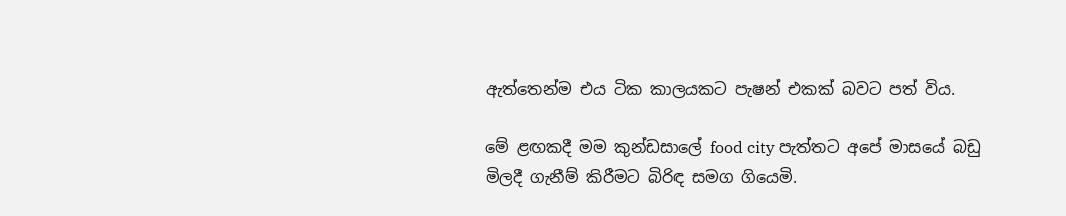ඇත්තෙන්ම එය ටික කාලයකට පැෂන් එකක් බවට පත් විය.

මේ ළඟකදී මම කුන්ඩසාලේ food city පැත්තට අපේ මාසයේ බඩු මිලදී ගැනීම් කිරීමට බිරිඳ සමග ගියෙමි.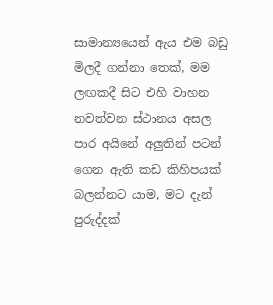සාමාන්‍යයෙන් ඇය එම බඩු මිලදී ගන්නා තෙක්, මම ලඟකදී සිට එහි වාහන නවත්වන ස්ථානය අසල පාර අයිනේ අලුතින් පටන් ගෙන ඇති කඩ කිහිපයක් බලන්නට යාම, මට දැන් පුරුද්දක්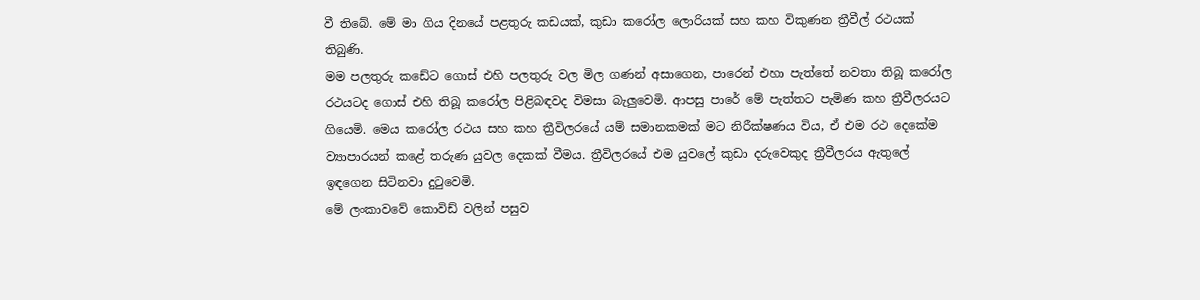වී තිබේ. මේ මා ගිය දිනයේ පළතුරු කඩයක්, කුඩා කරෝල ලොරියක් සහ කහ විකුණන ත්‍රීවීල් රථයක් තිබුණි.
මම පලතුරු කඩේට ගොස් එහි පලතුරු වල මිල ගණන් අසාගෙන, පාරෙන් එහා පැත්තේ නවතා තිබූ කරෝල රථයටද ගොස් එහි තිබූ කරෝල පිළිබඳවද විමසා බැලුවෙමි. ආපසු පාරේ මේ පැත්තට පැමිණ කහ ත්‍රීවීලරයට ගියෙමි. මෙය කරෝල රථය සහ කහ ත්‍රීවිලරයේ යම් සමානකමක් මට නිරීක්ෂණය විය, ඒ එම රථ දෙකේම ව්‍යාපාරයන් කළේ තරුණ යුවල දෙකක් වීමය. ත්‍රීවිලරයේ එම යුවලේ කුඩා දරුවෙකුද ත්‍රීවීලරය ඇතුලේ ඉඳගෙන සිටිනවා දුටුවෙමි.
මේ ලංකාවවේ කොවිඩ් වලින් පසුව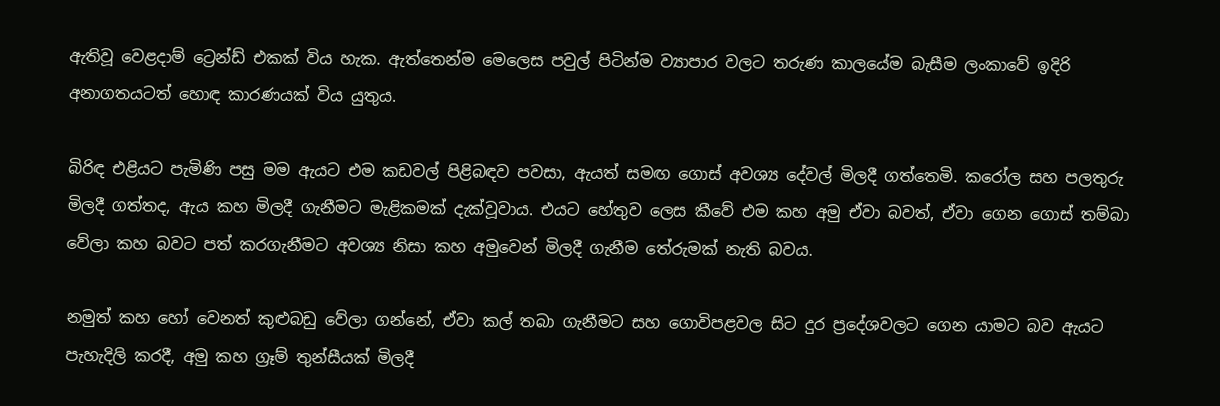ඇතිවූ වෙළදාම් ට්‍රෙන්ඩ් එකක් විය හැක. ඇත්තෙන්ම මෙලෙස පවුල් පිටින්ම ව්‍යාපාර වලට තරුණ කාලයේම බැසීම ලංකාවේ ඉදිරි අනාගතයටත් හොඳ කාරණයක් විය යුතුය.

බිරිඳ එළියට පැමිණි පසු මම ඇයට එම කඩවල් පිළිබඳව පවසා, ඇයත් සමඟ ගොස් අවශ්‍ය දේවල් මිලදී ගත්තෙමි. කරෝල සහ පලතුරු මිලදී ගත්තද, ඇය කහ මිලදී ගැනීමට මැළිකමක් දැක්වූවාය. එයට හේතුව ලෙස කීවේ එම කහ අමු ඒවා බවත්, ඒවා ගෙන ගොස් තම්බා වේලා කහ බවට පත් කරගැනීමට අවශ්‍ය නිසා කහ අමුවෙන් මිලදී ගැනීම තේරුමක් නැති බවය.

නමුත් කහ හෝ වෙනත් කුළුබඩු වේලා ගන්නේ, ඒවා කල් තබා ගැනීමට සහ ගොවිපළවල සිට දුර ප්‍රදේශවලට ගෙන යාමට බව ඇයට පැහැදිලි කරදී, අමු කහ ග්‍රෑම් තුන්සීයක් මිලදී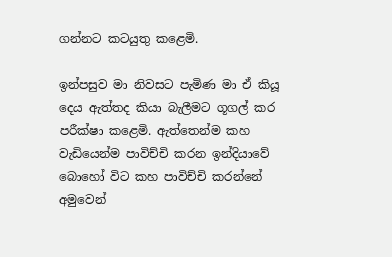ගන්නට කටයුතු කළෙමි.

ඉන්පසුව මා නිවසට පැමිණ මා ඒ කියූ දෙය ඇත්තද කියා බැලීමට ගූගල් කර පරීක්ෂා කළෙමි. ඇත්තෙන්ම කහ වැඩියෙන්ම පාවිච්චි කරන ඉන්දියාවේ බොහෝ විට කහ පාවිච්චි කරන්නේ අමුවෙන්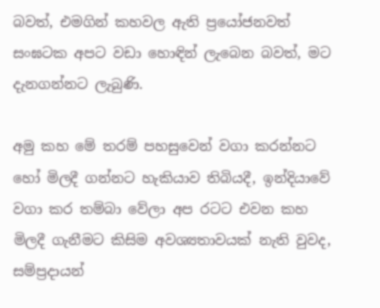බවත්, එමගින් කහවල ඇති ප්‍රයෝජනවත් සංඝටක අපට වඩා හොඳින් ලැබෙන බවත්, මට දැනගන්නට ලැබුණි.

අමු කහ මේ තරම් පහසුවෙන් වගා කරන්නට හෝ මිලදී ගන්නට හැකියාව තිබියදී, ඉන්දියාවේ වගා කර තම්බා වේලා අප රටට එවන කහ මිලදී ගැනීමට කිසිම අවශ්‍යතාවයක් නැති වුවද, සම්ප්‍රදායන්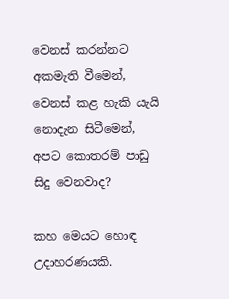වෙනස් කරන්නට අකමැති වීමෙන්, වෙනස් කළ හැකි යැයි නොදැන සිටීමෙන්, අපට කොතරම් පාඩු සිදු වෙනවාද?

කහ මෙයට හොඳ උදාහරණයකි.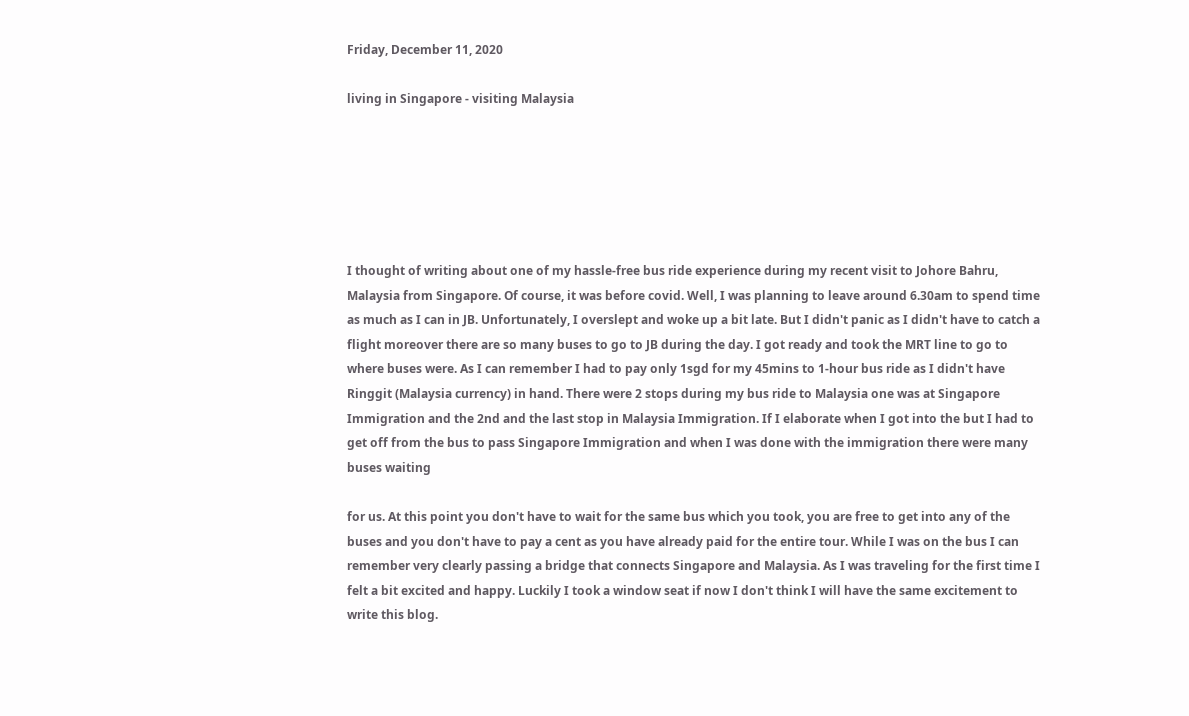Friday, December 11, 2020

living in Singapore - visiting Malaysia






I thought of writing about one of my hassle-free bus ride experience during my recent visit to Johore Bahru, Malaysia from Singapore. Of course, it was before covid. Well, I was planning to leave around 6.30am to spend time as much as I can in JB. Unfortunately, I overslept and woke up a bit late. But I didn't panic as I didn't have to catch a flight moreover there are so many buses to go to JB during the day. I got ready and took the MRT line to go to where buses were. As I can remember I had to pay only 1sgd for my 45mins to 1-hour bus ride as I didn't have Ringgit (Malaysia currency) in hand. There were 2 stops during my bus ride to Malaysia one was at Singapore Immigration and the 2nd and the last stop in Malaysia Immigration. If I elaborate when I got into the but I had to get off from the bus to pass Singapore Immigration and when I was done with the immigration there were many buses waiting

for us. At this point you don't have to wait for the same bus which you took, you are free to get into any of the buses and you don't have to pay a cent as you have already paid for the entire tour. While I was on the bus I can remember very clearly passing a bridge that connects Singapore and Malaysia. As I was traveling for the first time I felt a bit excited and happy. Luckily I took a window seat if now I don't think I will have the same excitement to write this blog.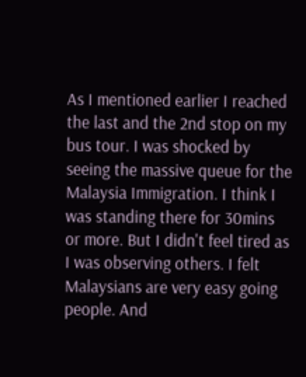As I mentioned earlier I reached the last and the 2nd stop on my bus tour. I was shocked by seeing the massive queue for the Malaysia Immigration. I think I was standing there for 30mins or more. But I didn't feel tired as I was observing others. I felt Malaysians are very easy going people. And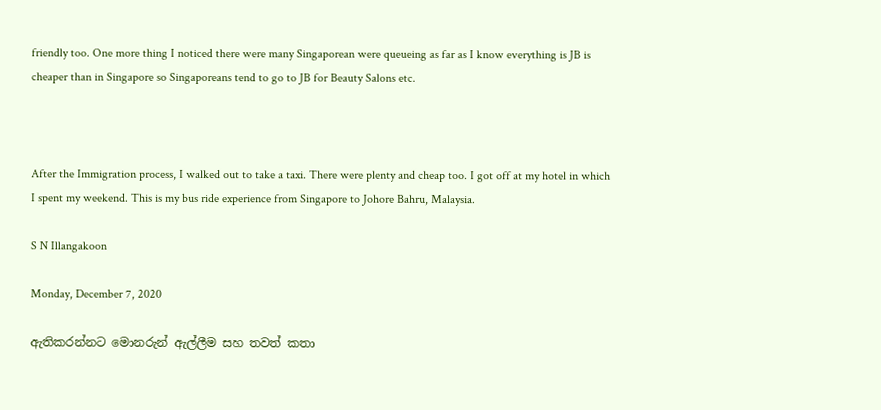friendly too. One more thing I noticed there were many Singaporean were queueing as far as I know everything is JB is cheaper than in Singapore so Singaporeans tend to go to JB for Beauty Salons etc.



After the Immigration process, I walked out to take a taxi. There were plenty and cheap too. I got off at my hotel in which I spent my weekend. This is my bus ride experience from Singapore to Johore Bahru, Malaysia.

S N Illangakoon

Monday, December 7, 2020

ඇතිකරන්නට මොනරුන් ඇල්ලීම සහ තවත් කතා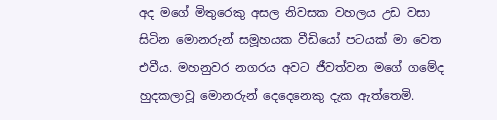අද මගේ මිතුරෙකු අසල නිවසක වහලය උඩ වසා සිටින මොනරුන් සමූහයක වීඩියෝ පටයක් මා වෙත එවීය. මහනුවර නගරය අවට ජීවත්වන මගේ ගමේද හුදකලාවූ මොනරුන් දෙදෙනෙකු දැක ඇත්තෙමි.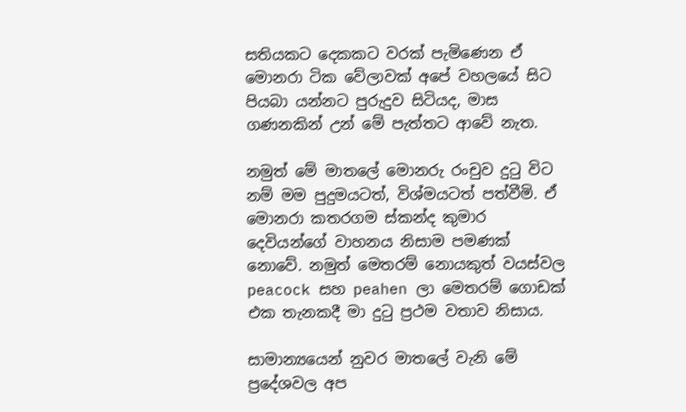සතියකට දෙකකට වරක් පැමිණෙන ඒ මොනරා ටික වේලාවක් අපේ වහලයේ සිට පියබා යන්නට පුරුදුව සිටියද, මාස ගණනකින් උන් මේ පැත්තට ආවේ නැත.

නමුත් මේ මාතලේ මොනරු රංචුව දුටු විට නම් මම පුදුමයටත්, විශ්මයටත් පත්වීමි. ඒ මොනරා කතරගම ස්කන්ද කුමාර දෙවියන්ගේ වාහනය නිසාම පමණක් නොවේ. නමුත් මෙතරම් නොයකුත් වයස්වල peacock සහ peahen ලා මෙතරම් ගොඩක් එක තැනකදී මා දුටු ප්‍රථම වතාව නිසාය.

සාමාන්‍යයෙන් නුවර මාතලේ වැනි මේ ප්‍රදේශවල අප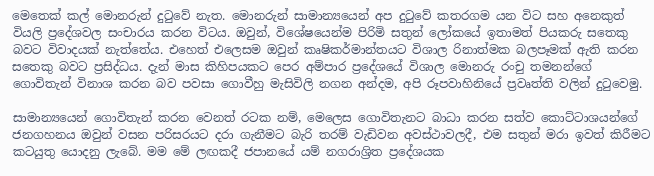මෙතෙක් කල් මොනරුන් දුටුවේ නැත. මොනරුන් සාමාන්‍යයෙන් අප දුටුවේ කතරගම යන විට සහ අනෙකුත් වියලි ප්‍රදේශවල සංචාරය කරන විටය. ඔවුන්, විශේෂයෙන්ම පිරිමි සතුන් ලෝකයේ ඉතාමත් පියකරු සතෙකු බවට විවාදයක් නැත්තේය. එහෙත් එලෙසම ඔවුන් කෘෂිකර්මාන්තයට විශාල රිනාත්මක බලපෑමක් ඇති කරන සතෙකු බවට ප්‍රසිද්ධය. දැන් මාස කිහිපයකට පෙර අම්පාර ප්‍රදේශයේ විශාල මොනරු රංචු තමනන්ගේ ගොවිතැන් විනාශ කරන බව පවසා ගොවීහු මැසිවිලි නගන අන්දම, අපි රූපවාහිනියේ ප්‍රවෘත්ති වලින් දුටුවෙමු.

සාමාන්‍යයෙන් ගොවිතැන් කරන වෙනත් රටක නම්, මෙලෙස ගොවිතැනට බාධා කරන සත්ව කොට්ටාශයන්ගේ ජනගහනය ඔවුන් වසන පරිසරයට දරා ගැනීමට බැරි තරම් වැඩිවන අවස්ථාවලදී, එම සතුන් මරා ඉවත් කිරීමට කටයුතු යොදනු ලැබේ. මම මේ ලඟකදී ජපානයේ යම් නගරාශ්‍රිත ප්‍රදේශයක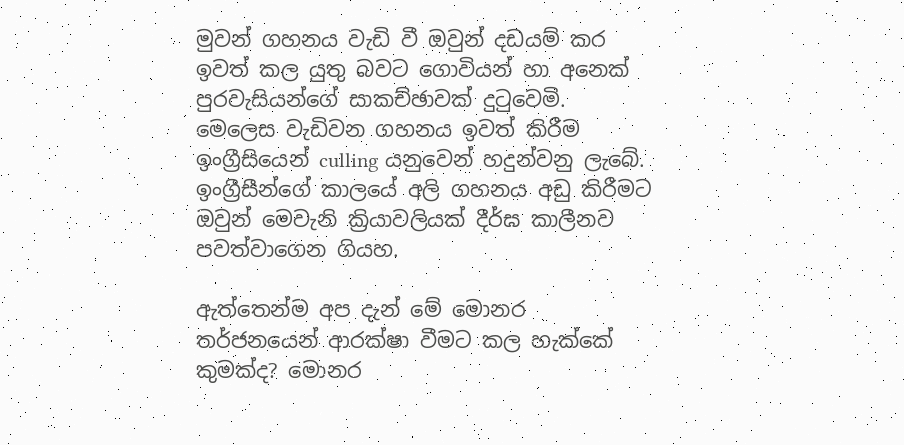මුවන් ගහනය වැඩි වී ඔවුන් දඩයම් කර ඉවත් කල යුතු බවට ගොවියන් හා අනෙක් පුරවැසියන්ගේ සාකච්ඡාවක් දුටුවෙමි. මෙලෙස වැඩිවන ගහනය ඉවත් කිරීම ඉංග්‍රීසියෙන් culling යනුවෙන් හදුන්වනු ලැබේ. ඉංග්‍රීසීන්ගේ කාලයේ අලි ගහනය අඩු කිරීමට ඔවුන් මෙවැනි ක්‍රියාවලියක් දීර්ඝ කාලීනව පවත්වාගෙන ගියහ.

ඇත්තෙන්ම අප දැන් මේ මොනර තර්ජනයෙන් ආරක්ෂා වීමට කල හැක්කේ කුමක්ද? මොනර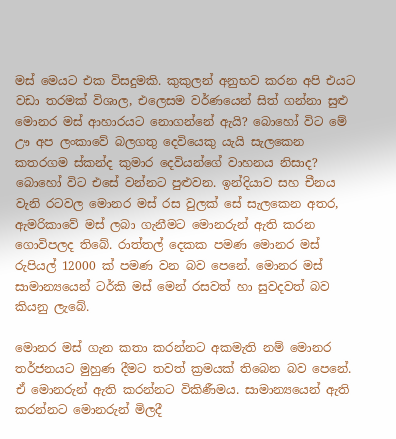මස් මෙයට එක විසදුමකි. කුකුලන් අනුභව කරන අපි එයට වඩා තරමක් විශාල, එලෙසම වර්ණයෙන් සිත් ගන්නා සුළු මොනර මස් ආහාරයට නොගන්නේ ඇයි? බොහෝ විට මේ ඌ අප ලංකාවේ බලගතු දෙවියෙකු යැයි සැලකෙන කතරගම ස්කන්ද කුමාර දෙවියන්ගේ වාහනය නිසාද? බොහෝ විට එසේ වන්නට පුළුවන. ඉන්දියාව සහ චීනය වැනි රටවල මොනර මස් රස වුලක් සේ සැලකෙන අතර, ඇමරිකාවේ මස් ලබා ගැනීමට මොනරුන් ඇති කරන ගොවිපලද තිබේ. රාත්තල් දෙකක පමණ මොනර මස් රුපියල් 12000 ක් පමණ වන බව පෙනේ. මොනර මස් සාමාන්‍යයෙන් ටර්කි මස් මෙන් රසවත් හා සුවදවත් බව කියනු ලැබේ.

මොනර මස් ගැන කතා කරන්නට අකමැති නම් මොනර තර්ජනයට මුහුණ දීමට තවත් ක්‍රමයක් තිබෙන බව පෙනේ. ඒ මොනරුන් ඇති කරන්නට විකිණීමය. සාමාන්‍යයෙන් ඇති කරන්නට මොනරුන් මිලදී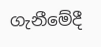ගැනීමේදී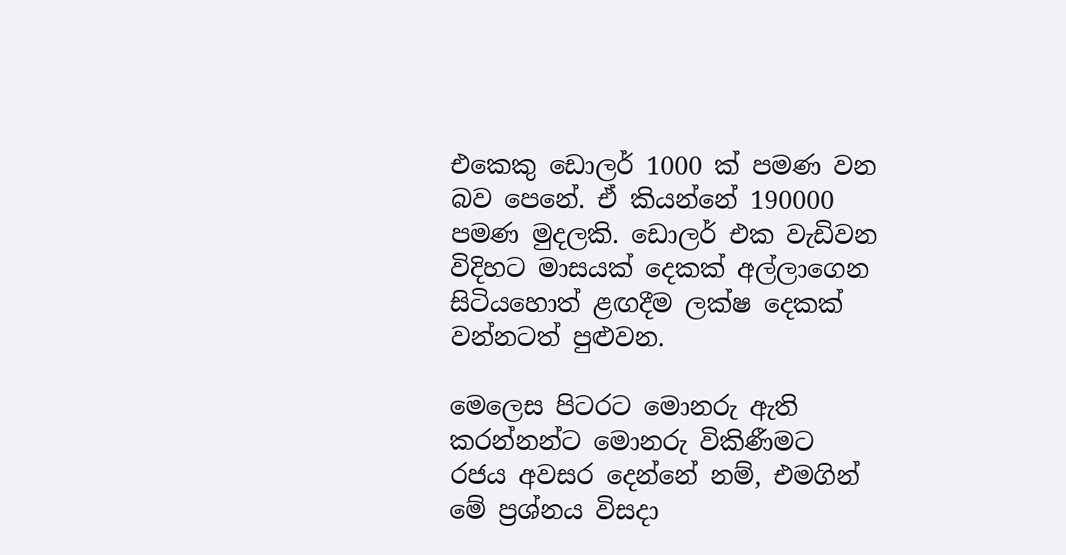එකෙකු ඩොලර් 1000 ක් පමණ වන බව පෙනේ. ඒ කියන්නේ 190000 පමණ මුදලකි. ඩොලර් එක වැඩිවන විදිහට මාසයක් දෙකක් අල්ලාගෙන සිටියහොත් ළඟදීම ලක්ෂ දෙකක් වන්නටත් පුළුවන.

මෙලෙස පිටරට මොනරු ඇති කරන්නන්ට මොනරු විකිණීමට රජය අවසර දෙන්නේ නම්, එමගින් මේ ප්‍රශ්නය විසදා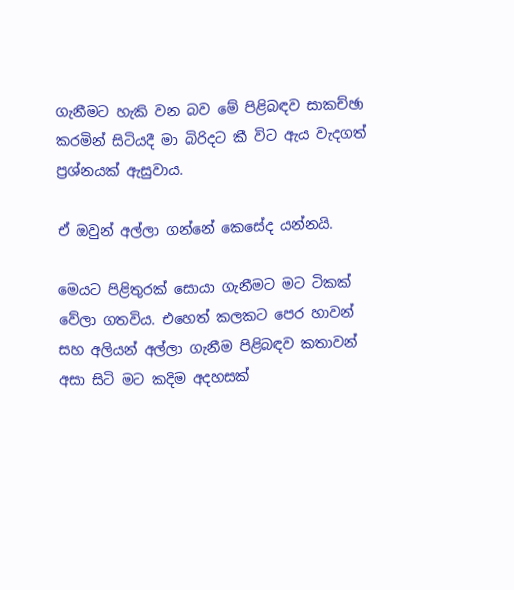ගැනීමට හැකි වන බව මේ පිළිබඳව සාකච්ඡා කරමින් සිටියදී මා බිරිදට කී විට ඇය වැදගත් ප්‍රශ්නයක් ඇසුවාය.

ඒ ඔවුන් අල්ලා ගන්නේ කෙසේද යන්නයි.

මෙයට පිළිතුරක් සොයා ගැනීමට මට ටිකක් වේලා ගතවිය. එහෙත් කලකට පෙර හාවන් සහ අලියන් අල්ලා ගැනීම පිළිබඳව කතාවන් අසා සිටි මට කදිම අදහසක්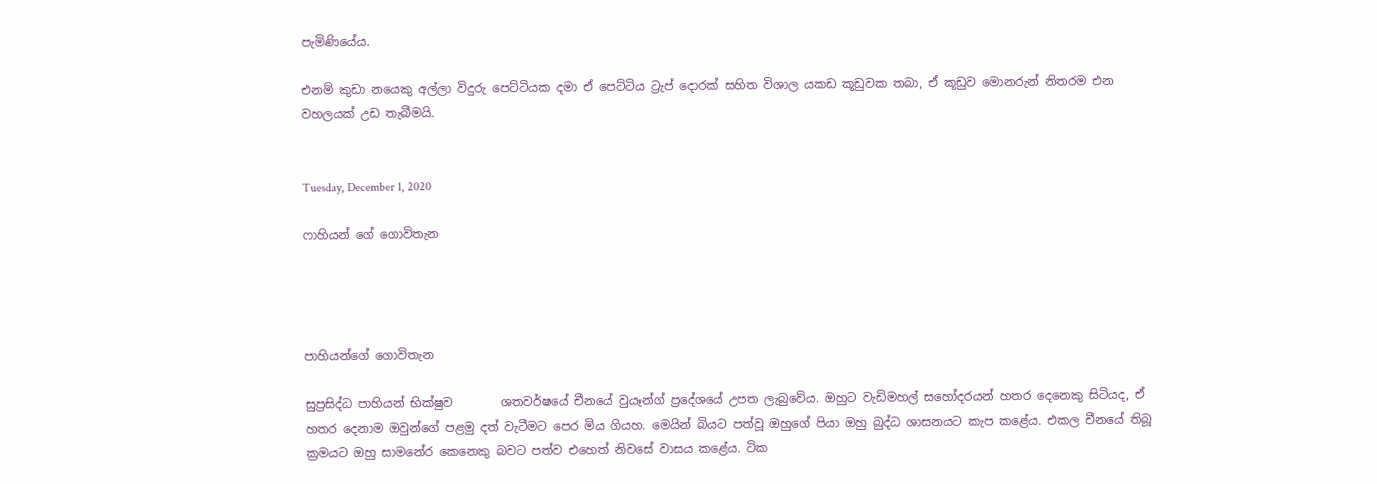පැමිණියේය.

එනම් කුඩා නයෙකු අල්ලා විදුරු පෙට්ටියක දමා ඒ පෙට්ටිය ට්‍රැප් දොරක් සහිත විශාල යකඩ කූඩුවක තබා, ඒ කූඩුව මොනරුන් නිතරම එන වහලයක් උඩ තැබීමයි.


Tuesday, December 1, 2020

ෆාහියන් ගේ ගොවිතැන




පාහියන්ගේ ගොවිතැන

සුප්‍රසිද්ධ පාහියන් භික්ෂුව        ශතවර්ෂයේ චීනයේ වුයෑන්ග් ප්‍රදේශයේ උපත ලැබුවේය. ඔහුට වැඩිමහල් සහෝදරයන් හතර දෙනෙකු සිටියද, ඒ හතර දෙනාම ඔවුන්ගේ පළමු දත් වැටීමට පෙර මිය ගියහ. මෙයින් බියට පත්වූ ඔහුගේ පියා ඔහු බුද්ධ ශාසනයට කැප කළේය. එකල චීනයේ තිබූ ක්‍රමයට ඔහු සාමනේර කෙනෙකු බවට පත්ව එහෙත් නිවසේ වාසය කළේය. ටික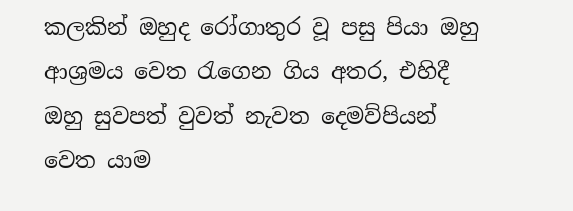කලකින් ඔහුද රෝගාතුර වූ පසු පියා ඔහු ආශ්‍රමය වෙත රැගෙන ගිය අතර, එහිදී ඔහු සුවපත් වුවත් නැවත දෙමව්පියන් වෙත යාම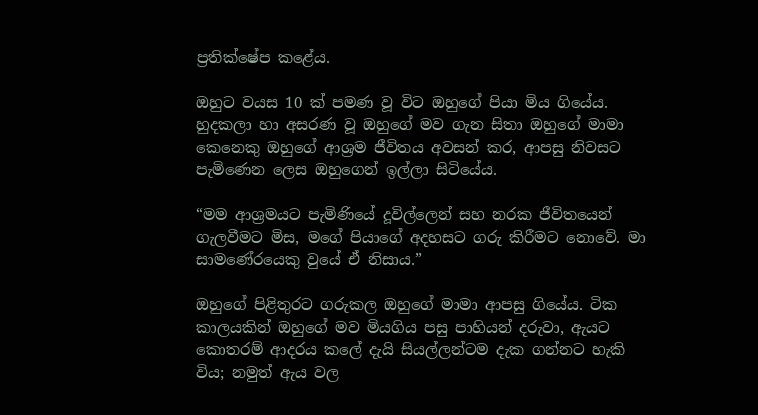ප්‍රතික්ෂේප කළේය.

ඔහුට වයස 10 ක් පමණ වූ විට ඔහුගේ පියා මිය ගියේය. හුදකලා හා අසරණ වූ ඔහුගේ මව ගැන සිතා ඔහුගේ මාමා කෙනෙකු ඔහුගේ ආශ්‍රම ජීවිතය අවසන් කර, ආපසු නිවසට පැමිණෙන ලෙස ඔහුගෙන් ඉල්ලා සිටියේය.

“මම ආශ්‍රමයට පැමිණියේ දූවිල්ලෙන් සහ නරක ජීවිතයෙන් ගැලවීමට මිස, මගේ පියාගේ අදහසට ගරු කිරීමට නොවේ. මා සාමණේරයෙකු වුයේ ඒ නිසාය.”

ඔහුගේ පිළිතුරට ගරුකල ඔහුගේ මාමා ආපසු ගියේය. ටික කාලයකින් ඔහුගේ මව මියගිය පසු පාහියන් දරුවා, ඇයට කොතරම් ආදරය කලේ දැයි සියල්ලන්ටම දැක ගන්නට හැකි විය; නමුත් ඇය වල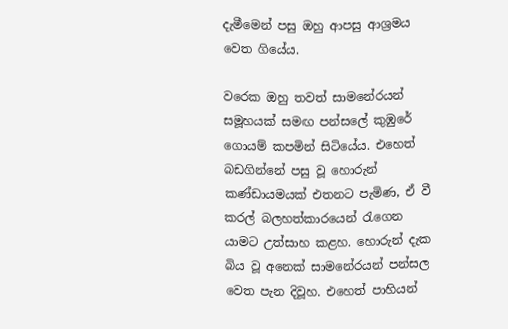දැමීමෙන් පසු ඔහු ආපසු ආශ්‍රමය වෙත ගියේය.

වරෙක ඔහු තවත් සාමනේරයන් සමූහයක් සමඟ පන්සලේ කුඹුරේ ගොයම් කපමින් සිටියේය. එහෙත් බඩගින්නේ පසු වූ හොරුන් කණ්ඩායමයක් එතනට පැමිණ, ඒ වී කරල් බලහත්කාරයෙන් රැගෙන යාමට උත්සාහ කළහ. හොරුන් දැක බිය වූ අනෙක් සාමනේරයන් පන්සල වෙත පැන දිවූහ. එහෙත් පාහියන්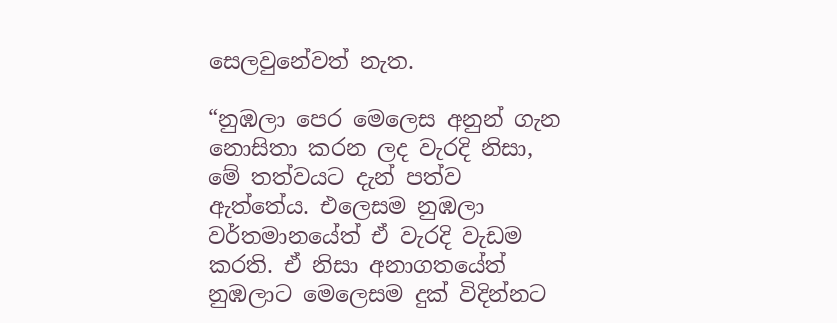සෙලවුනේවත් නැත.

“නුඹලා පෙර මෙලෙස අනුන් ගැන නොසිතා කරන ලද වැරදි නිසා, මේ තත්වයට දැන් පත්ව ඇත්තේය. එලෙසම නුඹලා වර්තමානයේත් ඒ වැරදි වැඩම කරති. ඒ නිසා අනාගතයේත් නුඹලාට මෙලෙසම දුක් විදින්නට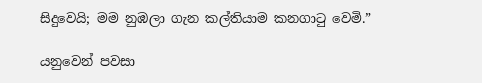සිදුවෙයි; මම නුඹලා ගැන කල්තියාම කනගාටු වෙමි.”

යනුවෙන් පවසා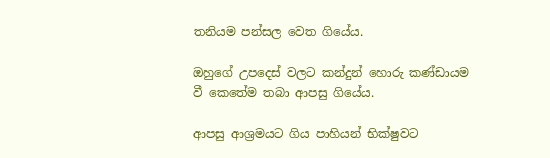තනියම පන්සල වෙත ගියේය.

ඔහුගේ උපදෙස් වලට කන්දුන් හොරු කණ්ඩායම වී කෙතේම තබා ආපසු ගියේය.

ආපසු ආශ්‍රමයට ගිය පාහියන් භික්ෂුවට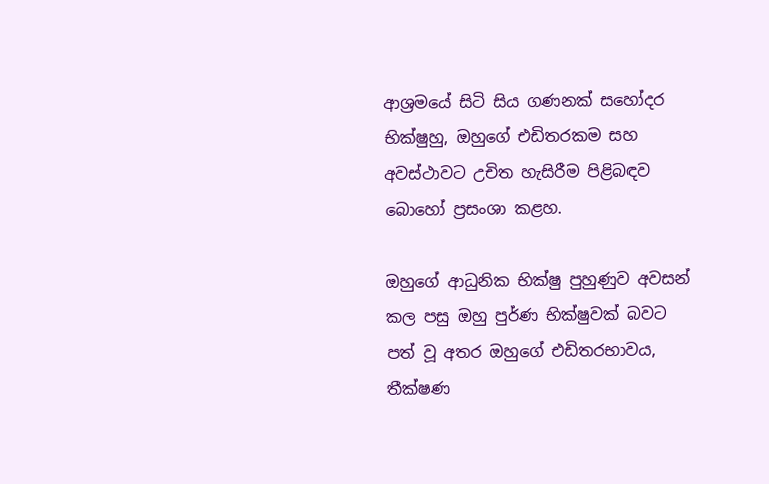ආශ්‍රමයේ සිටි සිය ගණනක් සහෝදර භික්ෂුහු, ඔහුගේ එඩිතරකම සහ අවස්ථාවට උචිත හැසිරීම පිළිබඳව බොහෝ ප්‍රසංශා කළහ.

ඔහුගේ ආධුනික භික්ෂු පුහුණුව අවසන් කල පසු ඔහු පුර්ණ භික්ෂුවක් බවට පත් වූ අතර ඔහුගේ එඩිතරභාවය, තීක්ෂණ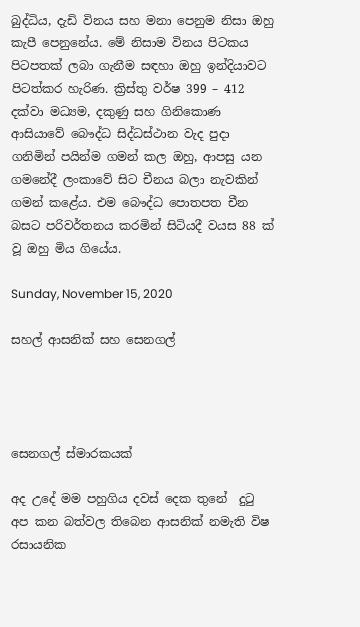බුද්ධිය, දැඩි විනය සහ මනා පෙනුම නිසා ඔහු කැපී පෙනුනේය. මේ නිසාම විනය පිටකය පිටපතක් ලබා ගැනීම සඳහා ඔහු ඉන්දියාවට පිටත්කර හැරිණ. ක්‍රිස්තු වර්ෂ 399 – 412 දක්වා මධ්‍යම, දකුණු සහ ගිනිකොණ ආසියාවේ බෞද්ධ සිද්ධස්ථාන වැද පුදා ගනිමින් පයින්ම ගමන් කල ඔහු, ආපසු යන ගමනේදී ලංකාවේ සිට චීනය බලා නැවකින් ගමන් කළේය. එම බෞද්ධ පොතපත චීන බසට පරිවර්තනය කරමින් සිටියදී වයස 88 ක් වූ ඔහු මිය ගියේය.

Sunday, November 15, 2020

සහල් ආසනික් සහ සෙනගල්




සෙනගල් ස්මාරකයක්

අද උදේ මම පහුගිය දවස් දෙක තුනේ  දුටු අප කන බත්වල තිබෙන ආසනික් නමැති විෂ රසායනික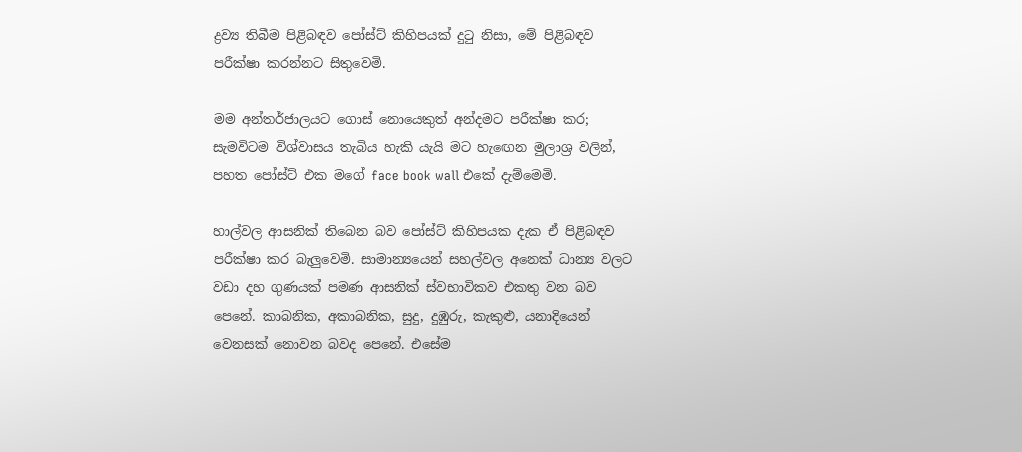ද්‍රව්‍ය තිබීම පිළිබඳව පෝස්ට් කිහිපයක් දුටු නිසා, මේ පිළිබඳව පරීක්ෂා කරන්නට සිතුවෙමි.

මම අන්තර්ජාලයට ගොස් නොයෙකුත් අන්දමට පරීක්ෂා කර; සැමවිටම විශ්වාසය තැබිය හැකි යැයි මට හැඟෙන මුලාශ්‍ර වලින්, පහත පෝස්ට් එක මගේ face book wall එකේ දැම්මෙමි.

හාල්වල ආසනික් තිබෙන බව පෝස්ට් කිහිපයක දැක ඒ පිළිබඳව පරීක්ෂා කර බැලුවෙමි. සාමාන්‍යයෙන් සහල්වල අනෙක් ධාන්‍ය වලට වඩා දහ ගුණයක් පමණ ආසනික් ස්වභාවිකව එකතු වන බව පෙනේ. කාබනික, අකාබනික, සුදු, දුඹුරු, කැකුළු, යනාදියෙන් වෙනසක් නොවන බවද පෙනේ. එසේම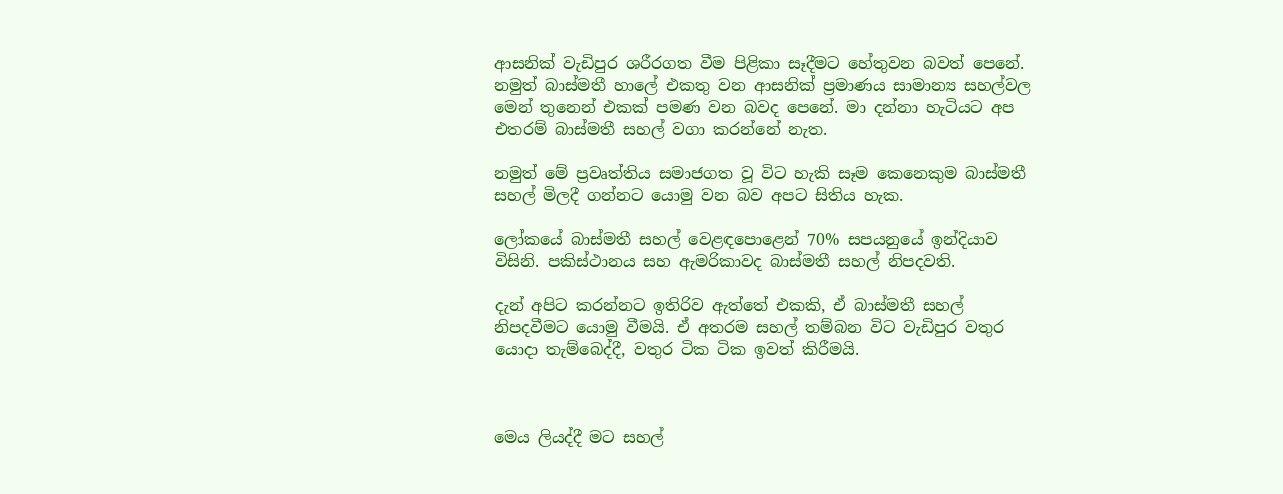ආසනික් වැඩිපුර ශරීරගත වීම පිළිකා සෑදීමට හේතුවන බවත් පෙනේ. නමුත් බාස්මතී හාලේ එකතු වන ආසනික් ප්‍රමාණය සාමාන්‍ය සහල්වල මෙන් තුනෙන් එකක් පමණ වන බවද පෙනේ. මා දන්නා හැටියට අප එතරම් බාස්මතී සහල් වගා කරන්නේ නැත.

නමුත් මේ ප්‍රවෘත්තිය සමාජගත වූ විට හැකි සෑම කෙනෙකුම බාස්මතී සහල් මිලදී ගන්නට යොමු වන බව අපට සිතිය හැක.

ලෝකයේ බාස්මතී සහල් වෙළඳපොළෙන් 70% සපයනුයේ ඉන්දියාව විසිනි. පකිස්ථානය සහ ඇමරිකාවද බාස්මතී සහල් නිපදවති.

දැන් අපිට කරන්නට ඉතිරිව ඇත්තේ එකකි, ඒ බාස්මතී සහල් නිපදවීමට යොමු වීමයි. ඒ අතරම සහල් තම්බන විට වැඩිපුර වතුර යොදා තැම්බෙද්දී, වතුර ටික ටික ඉවත් කිරීමයි.



මෙය ලියද්දී මට සහල්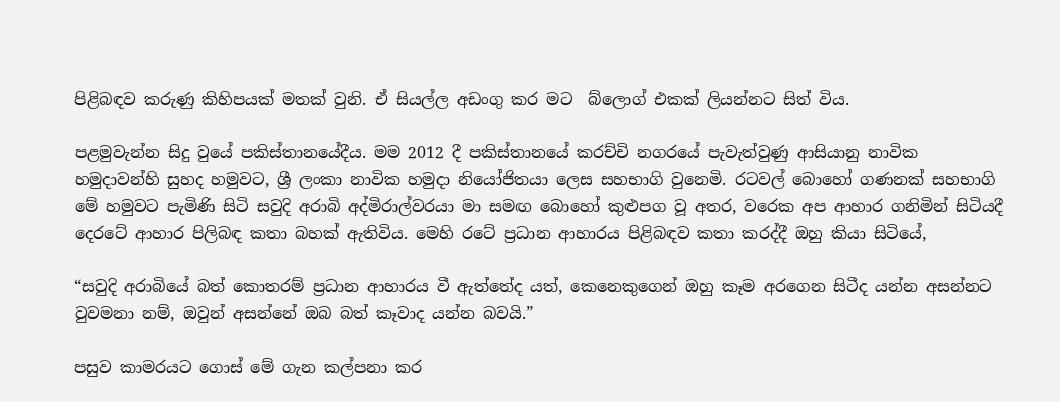පිළිබඳව කරුණු කිහිපයක් මතක් වුනි. ඒ සියල්ල අඩංගු කර මට  බ්ලොග් එකක් ලියන්නට සිත් විය.

පළමුවැන්න සිදු වුයේ පකිස්තානයේදීය. මම 2012 දී පකිස්තානයේ කරච්චි නගරයේ පැවැත්වුණු ආසියානු නාවික හමුදාවන්හි සුහද හමුවට, ශ්‍රී ලංකා නාවික හමුදා නියෝජිතයා ලෙස සහභාගි වුනෙමි. රටවල් බොහෝ ගණනක් සහභාගි මේ හමුවට පැමිණි සිටි සවුදි අරාබි අද්මිරාල්වරයා මා සමඟ බොහෝ කුළුපග වූ අතර, වරෙක අප ආහාර ගනිමින් සිටියදී දෙරටේ ආහාර පිලිබඳ කතා බහක් ඇතිවිය. මෙහි රටේ ප්‍රධාන ආහාරය පිළිබඳව කතා කරද්දී ඔහු කියා සිටියේ,

“සවුදි අරාබියේ බත් කොතරම් ප්‍රධාන ආහාරය වී ඇත්තේද යත්, කෙනෙකුගෙන් ඔහු කෑම අරගෙන සිටීද යන්න අසන්නට වුවමනා නම්, ඔවුන් අසන්නේ ඔබ බත් කෑවාද යන්න බවයි.”

පසුව කාමරයට ගොස් මේ ගැන කල්පනා කර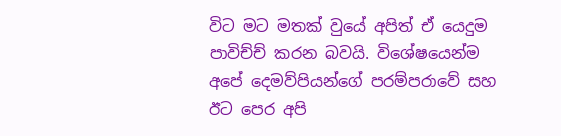විට මට මතක් වුයේ අපිත් ඒ යෙදුම පාවිච්ච් කරන බවයි. විශේෂයෙන්ම අපේ දෙමව්පියන්ගේ පරම්පරාවේ සහ ඊට පෙර අපි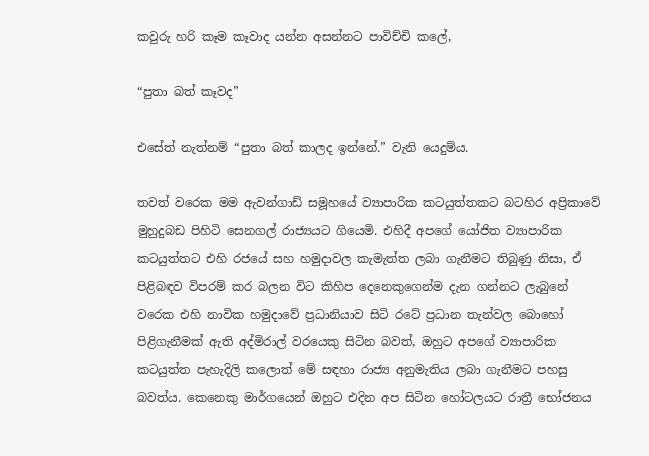කවුරු හරි කෑම කෑවාද යන්න අසන්නට පාවිච්චි කලේ,

“පුතා බත් කෑවද”

එසේත් නැත්නම් “පුතා බත් කාලද ඉන්නේ.” වැනි යෙදුම්ය.

තවත් වරෙක මම ඇවන්ගාඩ් සමූහයේ ව්‍යාපාරික කටයුත්තකට බටහිර අප්‍රිකාවේ මුහුදුබඩ පිහිටි සෙනගල් රාජ්‍යයට ගියෙමි. එහිදී අපගේ යෝජිත ව්‍යාපාරික කටයුත්තට එහි රජයේ සහ හමුදාවල කැමැත්ත ලබා ගැනීමට තිබුණු නිසා, ඒ පිළිබඳව විපරම් කර බලන විට කිහිප දෙනෙකුගෙන්ම දැන ගන්නට ලැබුනේ වරෙක එහි නාවික හමුදාවේ ප්‍රධානියාව සිටි රටේ ප්‍රධාන තැන්වල බොහෝ පිළිගැනීමක් ඇති අද්මිරාල් වරයෙකු සිටින බවත්, ඔහුට අපගේ ව්‍යාපාරික කටයුත්ත පැහැදිලි කලොත් මේ සඳහා රාජ්‍ය අනුමැතිය ලබා ගැනීමට පහසු බවත්ය. කෙනෙකු මාර්ගයෙන් ඔහුට එදින අප සිටින හෝටලයට රාත්‍රී භෝජනය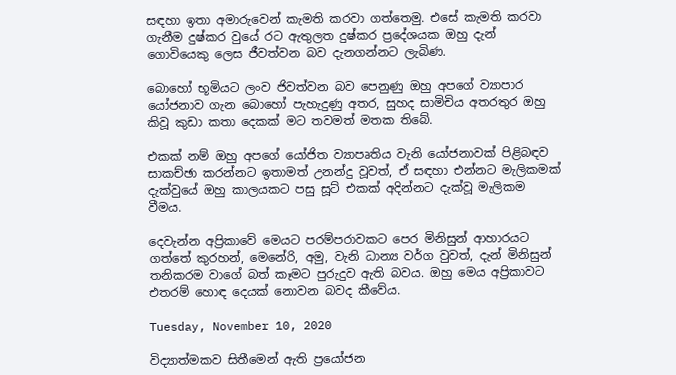සඳහා ඉතා අමාරුවෙන් කැමති කරවා ගත්තෙමු. එසේ කැමති කරවා ගැනීම දුෂ්කර වුයේ රට ඇතුලත දුෂ්කර ප්‍රදේශයක ඔහු දැන් ගොවියෙකු ලෙස ජීවත්වන බව දැනගන්නට ලැබිණ.

බොහෝ භූමියට ලංව ජිවත්වන බව පෙනුණු ඔහු අපගේ ව්‍යාපාර යෝජනාව ගැන බොහෝ පැහැදුණු අතර, සුහද සාමිචිය අතරතුර ඔහු කිවූ කුඩා කතා දෙකක් මට තවමත් මතක තිබේ.

එකක් නම් ඔහු අපගේ යෝජිත ව්‍යාපෘතිය වැනි යෝජනාවක් පිළිබඳව සාකච්ඡා කරන්නට ඉතාමත් උනන්දු වූවත්, ඒ සඳහා එන්නට මැලිකමක් දැක්වුයේ ඔහු කාලයකට පසු සූට් එකක් අදින්නට දැක්වූ මැලිකම වීමය.

දෙවැන්න අප්‍රිකාවේ මෙයට පරම්පරාවකට පෙර මිනිසුන් ආහාරයට ගත්තේ කුරහන්, මෙනේරි, අමු, වැනි ධාන්‍ය වර්ග වුවත්, දැන් මිනිසුන් තනිකරම වාගේ බත් කෑමට පුරුදුව ඇති බවය. ඔහු මෙය අප්‍රිකාවට එතරම් හොඳ දෙයක් නොවන බවද කීවේය.

Tuesday, November 10, 2020

විද්‍යාත්මකව සිතීමෙන් ඇති ප්‍රයෝජන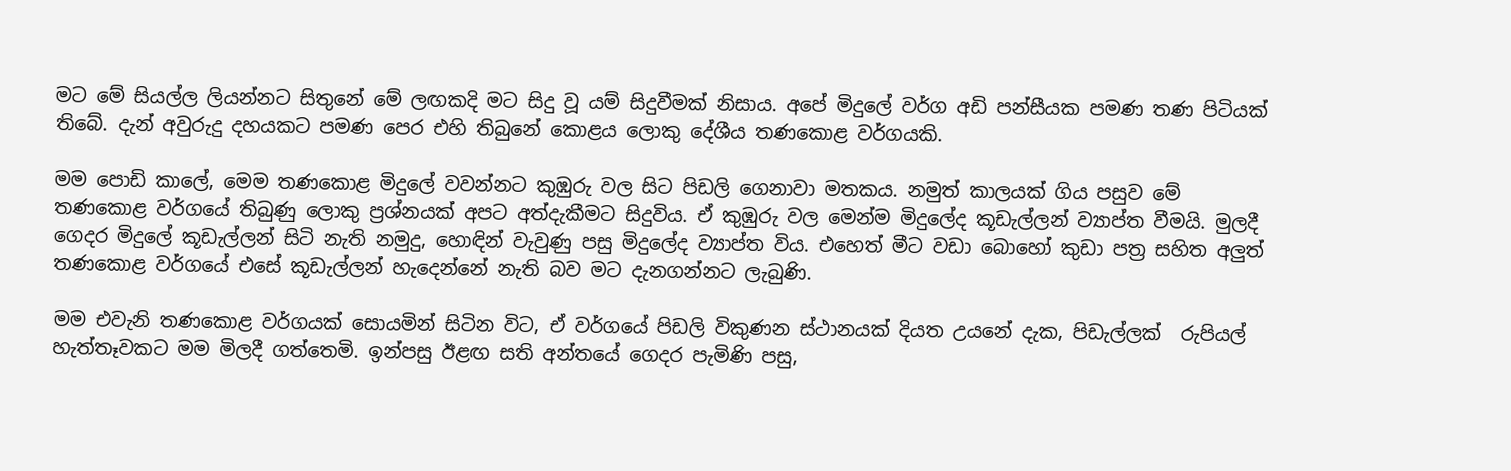මට මේ සියල්ල ලියන්නට සිතුනේ මේ ලඟකදි මට සිදු වූ යම් සිදුවීමක් නිසාය. අපේ මිදුලේ වර්ග අඩි පන්සීයක පමණ තණ පිටියක් තිබේ. දැන් අවුරුදු දහයකට පමණ පෙර එහි තිබුනේ කොළය ලොකු දේශීය තණකොළ වර්ගයකි.

මම පොඩි කාලේ, මෙම තණකොළ මිදුලේ වවන්නට කුඹුරු වල සිට පිඩලි ගෙනාවා මතකය. නමුත් කාලයක් ගිය පසුව මේ තණකොළ වර්ගයේ තිබුණු ලොකු ප්‍රශ්නයක් අපට අත්දැකීමට සිදුවිය. ඒ කුඹුරු වල මෙන්ම මිදුලේද කූඩැල්ලන් ව්‍යාප්ත වීමයි. මුලදී ගෙදර මිදුලේ කූඩැල්ලන් සිටි නැති නමුදු, හොඳින් වැවුණු පසු මිදුලේද ව්‍යාප්ත විය. එහෙත් මීට වඩා බොහෝ කුඩා පත්‍ර සහිත අලුත් තණකොළ වර්ගයේ එසේ කූඩැල්ලන් හැදෙන්නේ නැති බව මට දැනගන්නට ලැබුණි.

මම එවැනි තණකොළ වර්ගයක් සොයමින් සිටින විට, ඒ වර්ගයේ පිඩලි විකුණන ස්ථානයක් දියත උයනේ දැක, පිඩැල්ලක්  රුපියල් හැත්තෑවකට මම මිලදී ගත්තෙමි. ඉන්පසු ඊළඟ සති අන්තයේ ගෙදර පැමිණි පසු,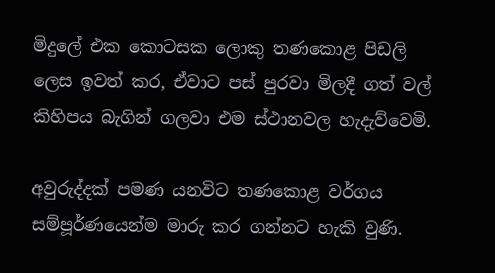මිදුලේ එක කොටසක ලොකු තණකොළ පිඩලි ලෙස ඉවත් කර, ඒවාට පස් පුරවා මිලදී ගත් වල් කිහිපය බැගින් ගලවා එම ස්ථානවල හැදැව්වෙමි.

අවුරුද්දක් පමණ යනවිට තණකොළ වර්ගය සම්පූර්ණයෙන්ම මාරු කර ගන්නට හැකි වුණි.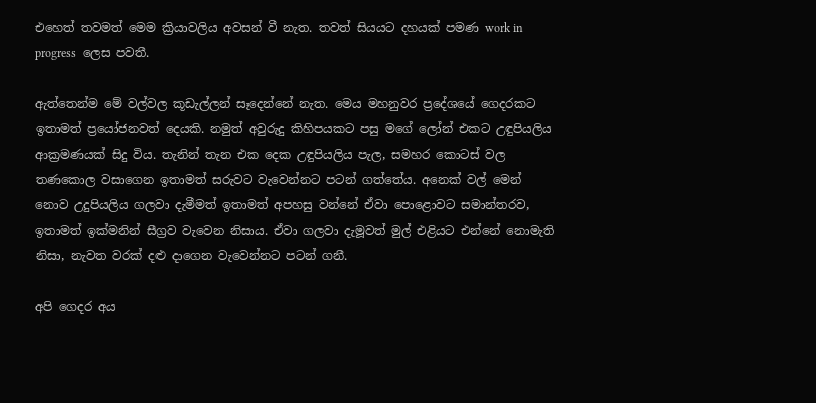එහෙත් තවමත් මෙම ක්‍රියාවලිය අවසන් වී නැත. තවත් සියයට දහයක් පමණ work in progress  ලෙස පවතී.

ඇත්තෙන්ම මේ වල්වල කූඩැල්ලන් සෑදෙන්නේ නැත. මෙය මහනුවර ප්‍රදේශයේ ගෙදරකට ඉතාමත් ප්‍රයෝජනවත් දෙයකි. නමුත් අවුරුදු කිහිපයකට පසු මගේ ලෝන් එකට උඳුපියලිය ආක්‍රමණයක් සිදු විය. තැනින් තැන එක දෙක උඳුපියලිය පැල, සමහර කොටස් වල තණකොල වසාගෙන ඉතාමත් සරුවට වැවෙන්නට පටන් ගත්තේය. අනෙක් වල් මෙන් නොව උදුපියලිය ගලවා දැමීමත් ඉතාමත් අපහසු වන්නේ ඒවා පොළොවට සමාන්තරව, ඉතාමත් ඉක්මනින් සීග්‍රව වැවෙන නිසාය. ඒවා ගලවා දැමූවත් මුල් එළියට එන්නේ නොමැති නිසා, නැවත වරක් දළු දාගෙන වැවෙන්නට පටන් ගනී.

අපි ගෙදර අය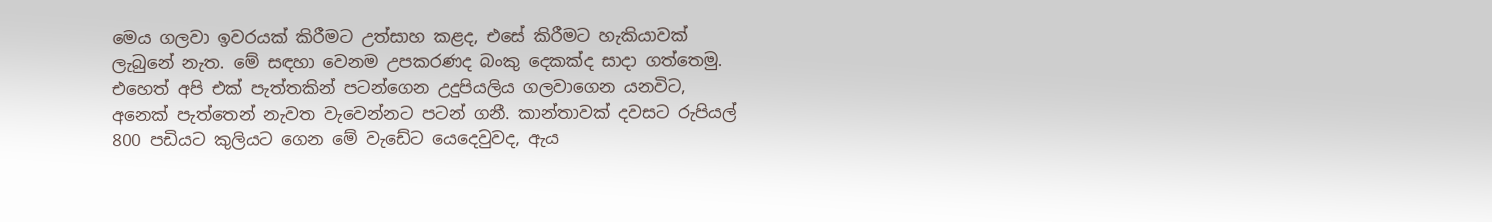මෙය ගලවා ඉවරයක් කිරීමට උත්සාහ කළද, එසේ කිරීමට හැකියාවක් ලැබුනේ නැත. මේ සඳහා වෙනම උපකරණද බංකු දෙකක්ද සාදා ගත්තෙමු. එහෙත් අපි එක් පැත්තකින් පටන්ගෙන උදුපියලිය ගලවාගෙන යනවිට, අනෙක් පැත්තෙන් නැවත වැවෙන්නට පටන් ගනී. කාන්තාවක් දවසට රුපියල් 800 පඩියට කුලියට ගෙන මේ වැඩේට යෙදෙවුවද, ඇය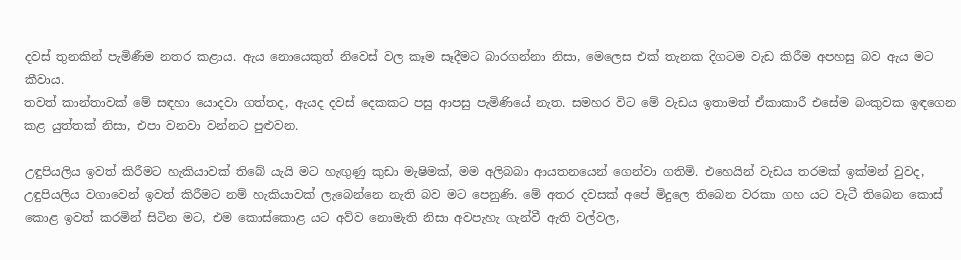දවස් තුනකින් පැමිණීම නතර කළාය. ඇය නොයෙකුත් නිවෙස් වල කෑම සෑදීමට බාරගන්නා නිසා, මෙලෙස එක් තැනක දිගටම වැඩ කිරීම අපහසු බව ඇය මට කීවාය.
තවත් කාන්තාවක් මේ සඳහා යොදවා ගත්තද, ඇයද දවස් දෙකකට පසු ආපසු පැමිණියේ නැත. සමහර විට මේ වැඩය ඉතාමත් ඒකාකාරී එසේම බංකුවක ඉඳගෙන කළ යුත්තක් නිසා, එපා වනවා වන්නට පුළුවන.

උඳුපියලිය ඉවත් කිරීමට හැකියාවක් තිබේ යැයි මට හැඟුණු කුඩා මැෂිමක්, මම අලිබබා ආයතනයෙන් ගෙන්වා ගතිමි. එහෙයින් වැඩය තරමක් ඉක්මන් වුවද, උඳුපියලිය වගාවෙන් ඉවත් කිරීමට නම් හැකියාවක් ලැබෙන්නෙ නැති බව මට පෙනුණි. මේ අතර දවසක් අපේ මිදුලෙ තිබෙන වරකා ගහ යට වැටී තිබෙන කොස් කොළ ඉවත් කරමින් සිටින මට, එම කොස්කොළ යට අව්ව නොමැති නිසා අවපැහැ ගැන්වී ඇති වල්වල,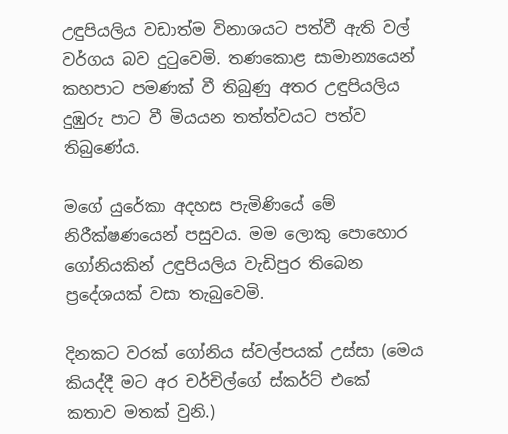උඳුපියලිය වඩාත්ම විනාශයට පත්වී ඇති වල් වර්ගය බව දුටුවෙමි. තණකොළ සාමාන්‍යයෙන් කහපාට පමණක් වී තිබුණු අතර උඳුපියලිය දුඹුරු පාට වී මියයන තත්ත්වයට පත්ව තිබුණේය.

මගේ යුරේකා අදහස පැමිණියේ මේ නිරීක්ෂණයෙන් පසුවය. මම ලොකු පොහොර ගෝනියකින් උඳුපියලිය වැඩිපුර තිබෙන ප්‍රදේශයක් වසා තැබුවෙමි.

දිනකට වරක් ගෝනිය ස්වල්පයක් උස්සා (මෙය කියද්දී මට අර චර්චිල්ගේ ස්කර්ට් එකේ කතාව මතක් වුනි.)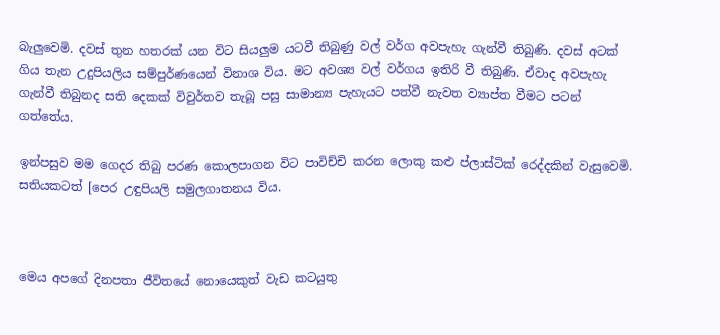බැලුවෙමි. දවස් තුන හතරක් යන විට සියලුම යටවී තිබුණු වල් වර්ග අවපැහැ ගැන්වී තිබුණි. දවස් අටක් ගිය තැන උදුපියලිය සම්පුර්ණයෙන් විනාශ විය. මට අවශ්‍ය වල් වර්ගය ඉතිරි වී තිබුණි. ඒවාද අවපැහැ ගැන්වී තිබුනද සති දෙකක් විවුර්තව තැබූ පසු සාමාන්‍ය පැහැයට පත්වී නැවත ව්‍යාප්ත වීමට පටන් ගත්තේය.

ඉන්පසුව මම ගෙදර තිබු පරණ කොලපාගන විට පාවිච්චි කරන ලොකු කළු ප්ලාස්ටික් රෙද්දකින් වැසුවෙමි. සතියකටත් [පෙර උඳුපියලි සමුලගාතනය විය.



මෙය අපගේ දිනපතා ජීවිතයේ නොයෙකුත් වැඩ කටයුතු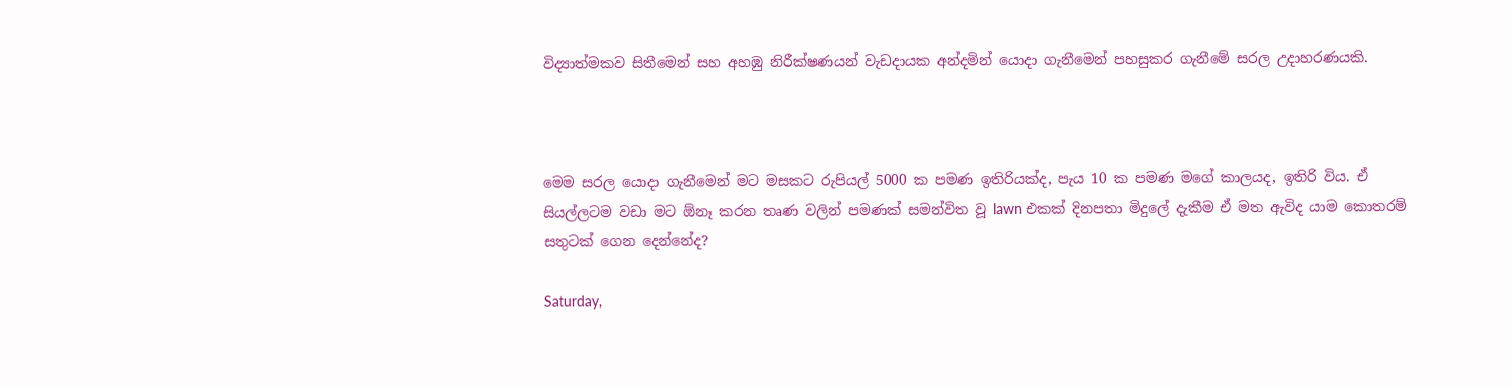විද්‍යාත්මකව සිතීමෙන් සහ අහඹු නිරීක්ෂණයන් වැඩදායක අන්දමින් යොදා ගැනීමෙන් පහසුකර ගැනීමේ සරල උදාහරණයකි.



මෙම සරල යොදා ගැනීමෙන් මට මසකට රුපියල් 5000 ක පමණ ඉතිරියක්ද, පැය 10 ක පමණ මගේ කාලයද, ඉතිරි විය. ඒ සියල්ලටම වඩා මට ඕනෑ කරන තෘණ වලින් පමණක් සමන්විත වූ lawn එකක් දිනපතා මිදුලේ දැකීම ඒ මත ඇවිද යාම කොතරම් සතුටක් ගෙන දෙන්නේද?

Saturday,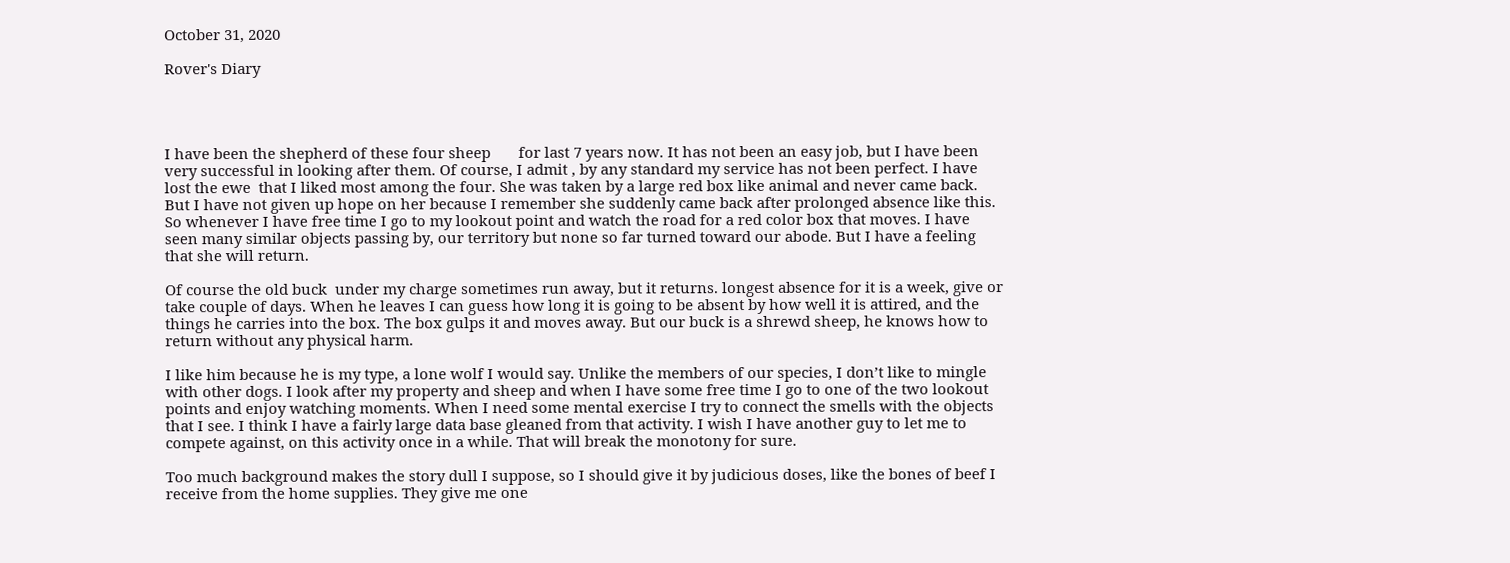October 31, 2020

Rover's Diary




I have been the shepherd of these four sheep       for last 7 years now. It has not been an easy job, but I have been very successful in looking after them. Of course, I admit , by any standard my service has not been perfect. I have lost the ewe  that I liked most among the four. She was taken by a large red box like animal and never came back. But I have not given up hope on her because I remember she suddenly came back after prolonged absence like this. So whenever I have free time I go to my lookout point and watch the road for a red color box that moves. I have seen many similar objects passing by, our territory but none so far turned toward our abode. But I have a feeling that she will return.

Of course the old buck  under my charge sometimes run away, but it returns. longest absence for it is a week, give or take couple of days. When he leaves I can guess how long it is going to be absent by how well it is attired, and the things he carries into the box. The box gulps it and moves away. But our buck is a shrewd sheep, he knows how to return without any physical harm.

I like him because he is my type, a lone wolf I would say. Unlike the members of our species, I don’t like to mingle with other dogs. I look after my property and sheep and when I have some free time I go to one of the two lookout points and enjoy watching moments. When I need some mental exercise I try to connect the smells with the objects that I see. I think I have a fairly large data base gleaned from that activity. I wish I have another guy to let me to compete against, on this activity once in a while. That will break the monotony for sure.

Too much background makes the story dull I suppose, so I should give it by judicious doses, like the bones of beef I receive from the home supplies. They give me one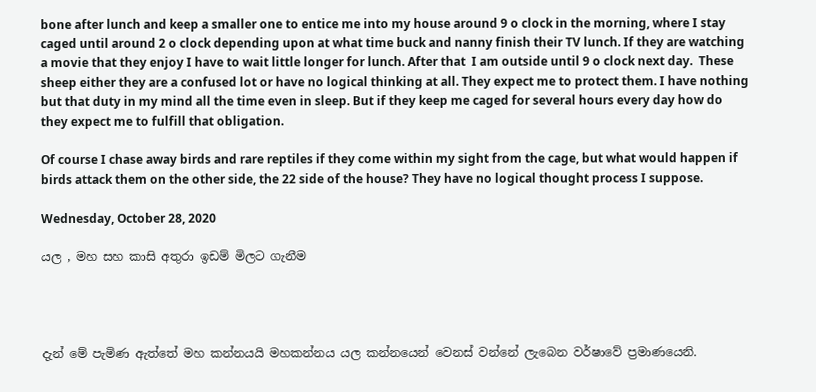bone after lunch and keep a smaller one to entice me into my house around 9 o clock in the morning, where I stay caged until around 2 o clock depending upon at what time buck and nanny finish their TV lunch. If they are watching a movie that they enjoy I have to wait little longer for lunch. After that  I am outside until 9 o clock next day.  These sheep either they are a confused lot or have no logical thinking at all. They expect me to protect them. I have nothing but that duty in my mind all the time even in sleep. But if they keep me caged for several hours every day how do they expect me to fulfill that obligation.

Of course I chase away birds and rare reptiles if they come within my sight from the cage, but what would happen if birds attack them on the other side, the 22 side of the house? They have no logical thought process I suppose.

Wednesday, October 28, 2020

යල , මහ සහ කාසි අතුරා ඉඩම් මිලට ගැනීම




දැන් මේ පැමිණ ඇත්තේ මහ කන්නයයි මහකන්නය යල කන්නයෙන් වෙනස් වන්නේ ලැබෙන වර්ෂාවේ ප්‍රමාණයෙනි.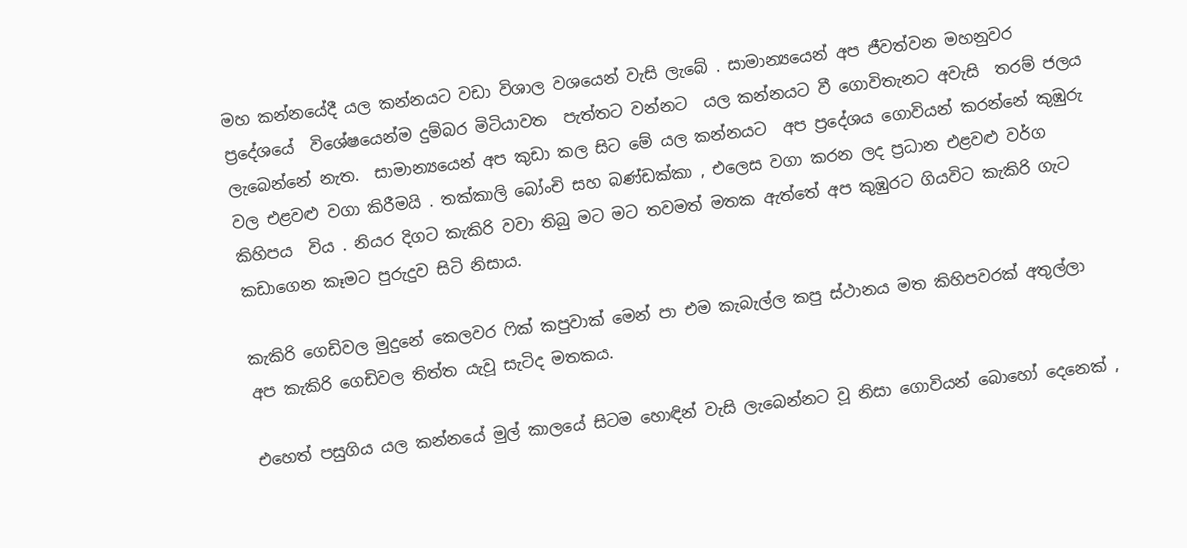මහ කන්නයේදී යල කන්නයට වඩා විශාල වශයෙන් වැසි ලැබේ . සාමාන්‍යයෙන් අප ජීවත්වන මහනුවර ප්‍රදේශයේ  විශේෂයෙන්ම දුම්බර මිටියාවත  පැත්තට වන්නට  යල කන්නයට වී ගොවිතැනට අවැසි  තරම් ජලය ලැබෙන්නේ නැත.  සාමාන්‍යයෙන් අප කුඩා කල සිට මේ යල කන්නයට  අප ප්‍රදේශය ගොවියන් කරන්නේ කුඹුරු වල එළවළු වගා කිරීමයි . තක්කාලි බෝංචි සහ බණ්ඩක්කා , එලෙස වගා කරන ලද ප්‍රධාන එළවළු වර්ග කිහිපය  විය . නියර දිගට කැකිරි වවා තිබු මට මට තවමත් මතක ඇත්තේ අප කුඹුරට ගියවිට කැකිරි ගැට කඩාගෙන කෑමට පුරුදුව සිටි නිසාය.

කැකිරි ගෙඩිවල මුදුනේ කෙලවර ෆික් කපුවාක් මෙන් පා එම කැබැල්ල කපු ස්ථානය මත කිහිපවරක් අතුල්ලා අප කැකිරි ගෙඩිවල තිත්ත යැවූ සැටිද මතකය.

එහෙත් පසුගිය යල කන්නයේ මුල් කාලයේ සිටම හොඳින් වැසි ලැබෙන්නට වූ නිසා ගොවියන් බොහෝ දෙනෙක් ,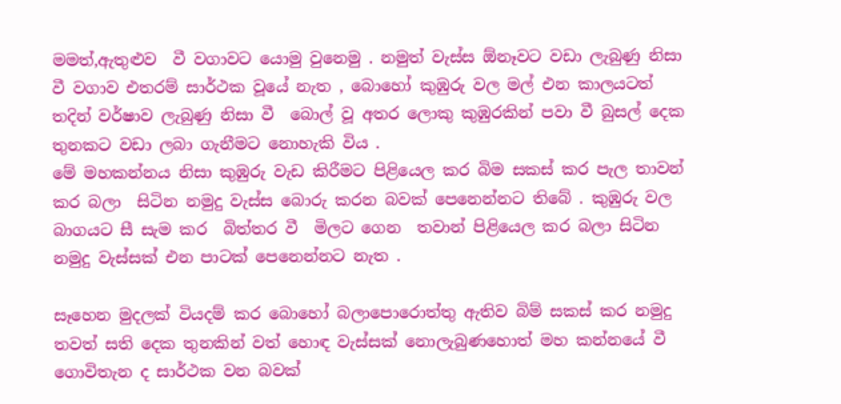මමත්,ඇතුළුව  වී වගාවට යොමු වුනෙමු . නමුත් වැස්ස ඕනෑවට වඩා ලැබුණු නිසා වී වගාව එතරම් සාර්ථක වූයේ නැත , බොහෝ කුඹුරු වල මල් එන කාලයටත් තදින් වර්ෂාව ලැබුණු නිසා වී  බොල් වූ අතර ලොකු කුඹුරකින් පවා වී බුසල් දෙක තුනකට වඩා ලබා ගැනීමට නොහැකි විය .
මේ මහකන්නය නිසා කුඹුරු වැඩ කිරීමට පිළියෙල කර බිම සකස් කර පැල තාවන් කර බලා  සිටින නමුදු වැස්ස බොරු කරන බවක් පෙනෙන්නට තිබේ . කුඹුරු වල  බාගයට සී සැම කර  බිත්තර වී  මිලට ගෙන  තවාන් පිළියෙල කර බලා සිටින නමුදු වැස්සක් එන පාටක් පෙනෙන්නට නැත .

සෑහෙන මුදලක් වියදම් කර බොහෝ බලාපොරොත්තු ඇතිව බිම් සකස් කර නමුදු තවත් සති දෙක තුනකින් වත් හොඳ වැස්සක් නොලැබුණහොත් මහ කන්නයේ වී ගොවිතැන ද සාර්ථක වන බවක්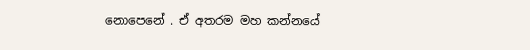නොපෙනේ . ඒ අතරම මහ කන්නයේ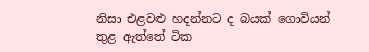නිසා එළවළු හදන්නට ද බයක් ගොවියන් තුළ ඇත්තේ ටික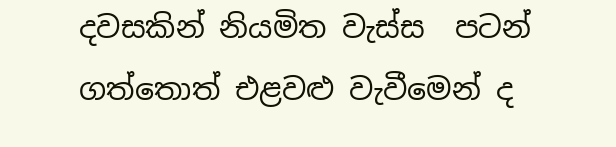දවසකින් නියමිත වැස්ස  පටන් ගත්තොත් එළවළු වැවීමෙන් ද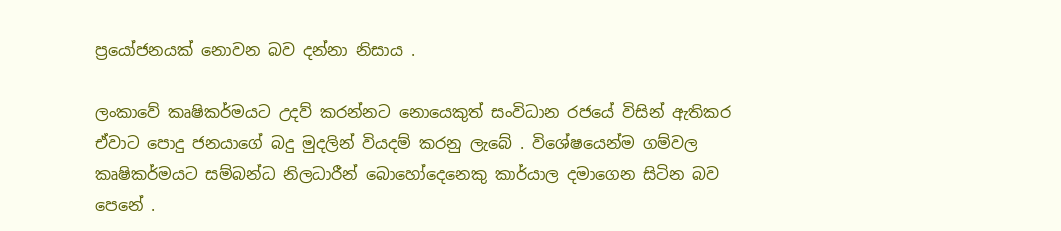ප්‍රයෝජනයක් නොවන බව දන්නා නිසාය .

ලංකාවේ කෘෂිකර්මයට උදව් කරන්නට නොයෙකුත් සංවිධාන රජයේ විසින් ඇතිකර ඒවාට පොදු ජනයාගේ බදු මුදලින් වියදම් කරනු ලැබේ . විශේෂයෙන්ම ගම්වල කෘෂිකර්මයට සම්බන්ධ නිලධාරීන් බොහෝදෙනෙකු කාර්යාල දමාගෙන සිටින බව පෙනේ .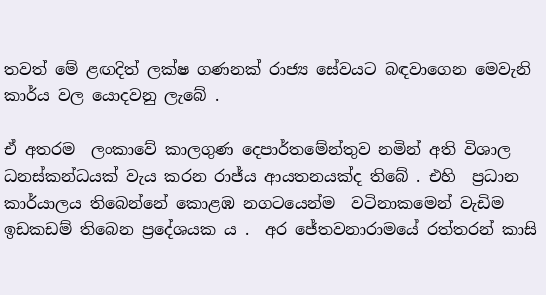තවත් මේ ළඟදිත් ලක්ෂ ගණනක් රාජ්‍ය සේවයට බඳවාගෙන මෙවැනි කාර්ය වල යොදවනු ලැබේ .

ඒ අතරම  ලංකාවේ කාලගුණ දෙපාර්තමේන්තුව නමින් අති විශාල ධනස්කන්ධයක් වැය කරන රාජ්ය ආයතනයක්ද තිබේ . එහි  ප්‍රධාන කාර්යාලය තිබෙන්නේ කොළඹ නගටයෙන්ම  වටිනාකමෙන් වැඩිම  ඉඩකඩම් තිබෙන ප්‍රදේශයක ය .  අර ජේතවනාරාමයේ රත්තරන් කාසි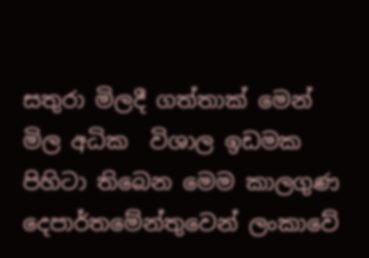සතුරා මිලදී ගත්තාක් මෙන් මිල අධික  විශාල ඉඩමක පිහිටා තිබෙන මෙම කාලගුණ දෙපාර්තමේන්තුවෙන් ලංකාවේ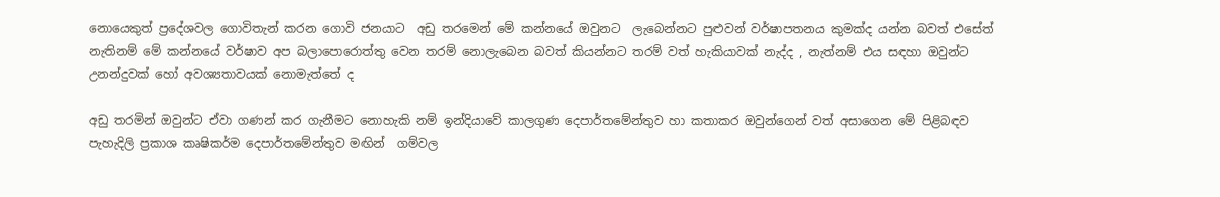නොයෙකුත් ප්‍රදේශවල ගොවිතැන් කරන ගොවි ජනයාට  අඩු තරමෙන් මේ කන්නයේ ඔවුනට  ලැබෙන්නට පුළුවන් වර්ෂාපතනය කුමක්ද යන්න බවත් එසේත් නැතිනම් මේ කන්නයේ වර්ෂාව අප බලාපොරොත්තු වෙන තරම් නොලැබෙන බවත් කියන්නට තරම් වත් හැකියාවක් නැද්ද , නැත්නම් එය සඳහා ඔවුන්ට උනන්දුවක් හෝ අවශ්‍යතාවයක් නොමැත්තේ ද

අඩු තරමින් ඔවුන්ට ඒවා ගණන් කර ගැනීමට නොහැකි නම් ඉන්දියාවේ කාලගුණ දෙපාර්තමේන්තුව හා කතාකර ඔවුන්ගෙන් වත් අසාගෙන මේ පිළිබඳව පැහැදිලි ප්‍රකාශ කෘෂිකර්ම දෙපාර්තමේන්තුව මඟින්  ගම්වල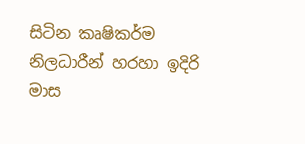සිටින කෘෂිකර්ම නිලධාරීන් හරහා ඉදිරි මාස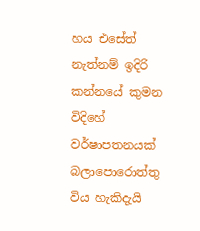හය එසේත් නැත්නම් ඉදිරි කන්නයේ කුමන විදිහේ වර්ෂාපතනයක් බලාපොරොත්තු විය හැකිදැයි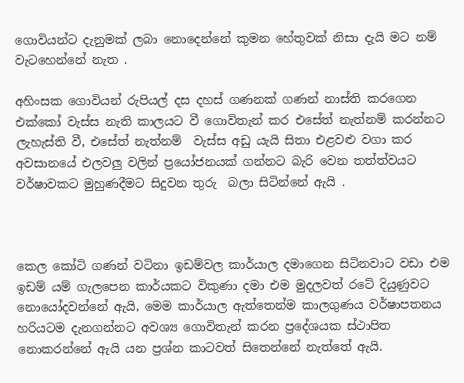ගොවියන්ට දැනුමක් ලබා නොදෙන්නේ කුමන හේතුවක් නිසා දැයි මට නම් වැටහෙන්නේ නැත .

අහිංසක ගොවියන් රුපියල් දස දහස් ගණනක් ගණන් නාස්ති කරගෙන එක්කෝ වැස්ස නැති කාලයට වී ගොවිතැන් කර එසේත් නැත්නම් කරන්නට ලැහැස්ති වී, එසේත් නැත්නම්  වැස්ස අඩු යැයි සිතා එළවළු වගා කර අවසානයේ එලවලු වලින් ප්‍රයෝජනයක් ගන්නට බැරි වෙන තත්ත්වයට වර්ෂාවකට මුහුණදීමට සිදුවන තුරු  බලා සිටින්නේ ඇයි .



කෙල කෝටි ගණන් වටිනා ඉඩම්වල කාර්යාල දමාගෙන සිටිනවාට වඩා එම ඉඩම් යම් ගැලපෙන කාර්යකට විකුණා දමා එම මුදලවත් රටේ දියුණුවට නොයෝදවන්නේ ඇයි, මෙම කාර්යාල ඇත්තෙන්ම කාලගුණය වර්ෂාපතනය හරියටම දැනගන්නට අවශ්‍ය ගොවිතැන් කරන ප්‍රදේශයක ස්ථාපිත නොකරන්නේ ඇයි යන ප්‍රශ්න කාටවත් සිතෙන්නේ නැත්තේ ඇයි.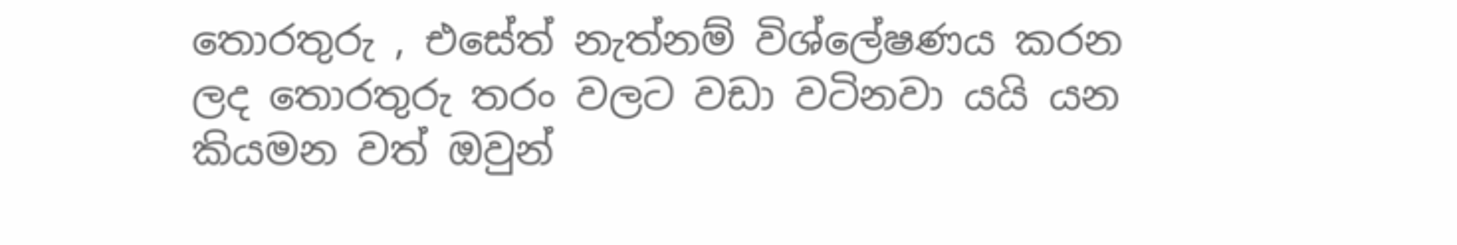තොරතුරු , එසේත් නැත්නම් විශ්ලේෂණය කරන ලද තොරතුරු තරං වලට වඩා වටිනවා යයි යන කියමන වත් ඔවුන්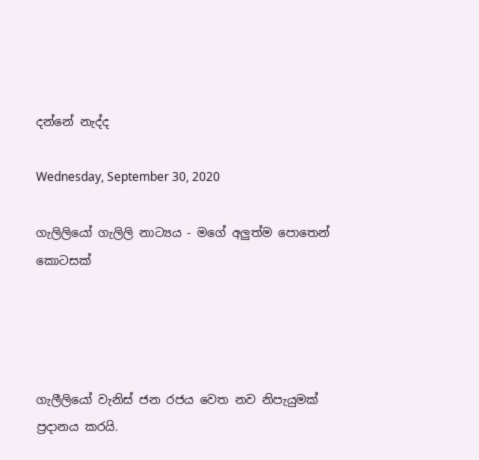දන්නේ නැද්ද

Wednesday, September 30, 2020

ගැලිලියෝ ගැලිලි නාට්‍යය - මගේ අලුත්ම පොතෙන් කොටසක්




ගැලීලියෝ වැනිස් ජන රජය වෙත නව නිපැයුමක් ප්‍රදානය කරයි.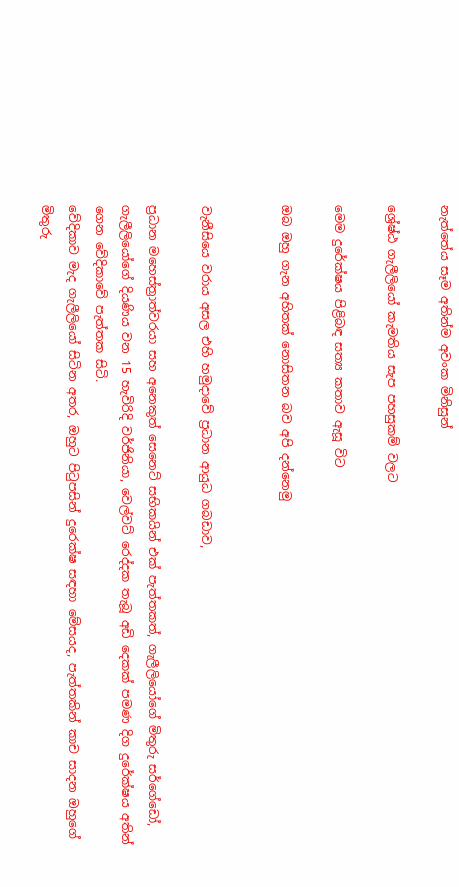නැත්තේය සෑම අතින්ම අවංක මිනිසුන්

ශ්‍රේෂ්ඨ ගැලීලියෝ කැමතිය සැප පහසුකම් වලට

මෙම දුරේක්ෂය පිළිබඳ සත්‍ය කතාව ඇසූ විට

ඔබ ඔහු ගැන අහිතක් නොසිතන බව අපි දන්නෙමු


වැනීසියෙ වරාය අසල එහි හමුදාවේ ප්‍රධාන ආයුධ ගබඩාව,

ප්‍රධාන මහෙස්ත්‍රාත්වරයා සහ අනෙකුත් සෙනෙට් සභිකයින් එක් පැත්තකත්, ගැලීලියෝගේ මිතුරු සර්ගේඩෝ, ගැලීලියෝගේ දියණිය වන 15 හැවිරිදි වර්ජිනියා, වෙල්වට් රෙද්දක තැබූ අඩි දෙකක් පමණ දිග දුරේක්ෂය අතින් ගෙන වේදිකාවේ පැත්තක සිටි.
වේදිකාව මැද ගැලීලියෝ සිටින අතර, ඔහුට පිටුපසින් දුරෙක්ෂ සඳහා මේසයද, පැත්තකින් කාච සාදන ඔහුගේ මිතුරු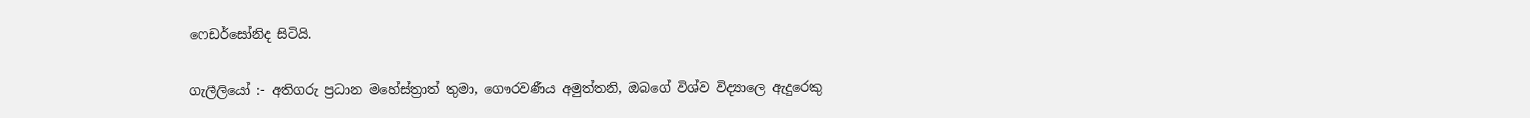ෆෙඩර්සෝනිද සිටියි.

ගැලීලියෝ :- අතිගරු ප්‍රධාන මහේස්ත්‍රාත් තුමා, ගෞරවණීය අමුත්තනි, ඔබගේ විශ්ව විද්‍යාලෙ ඇදුරෙකු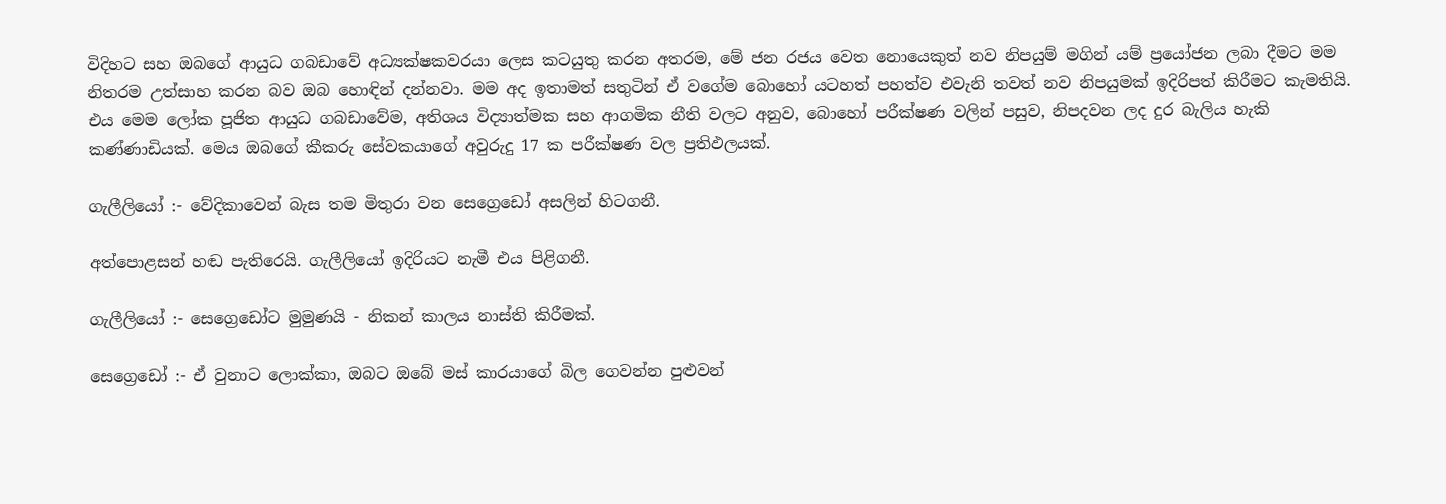විදිහට සහ ඔබගේ ආයුධ ගබඩාවේ අධ්‍යක්ෂකවරයා ලෙස කටයුතු කරන අතරම, මේ ජන රජය වෙත නොයෙකුත් නව නිපයුම් මගින් යම් ප්‍රයෝජන ලබා දීමට මම නිතරම උත්සාහ කරන බව ඔබ හොඳින් දන්නවා. මම අද ඉතාමත් සතුටින් ඒ වගේම බොහෝ යටහත් පහත්ව එවැනි තවත් නව නිපයුමක් ඉදිරිපත් කිරීමට කැමතියි. එය මෙම ලෝක පූජිත ආයුධ ගබඩාවේම, අතිශය විද්‍යාත්මක සහ ආගමික නීති වලට අනුව, බොහෝ පරීක්ෂණ වලින් පසුව, නිපදවන ලද දුර බැලිය හැකි කණ්ණාඩියක්. මෙය ඔබගේ කීකරු සේවකයාගේ අවුරුදු 17 ක පරීක්ෂණ වල ප්‍රතිඵලයක්.

ගැලීලියෝ :- වේදිකාවෙන් බැස තම මිතුරා වන සෙග්‍රෙඩෝ අසලින් හිටගනී.

අත්පොළසන් හඬ පැතිරෙයි. ගැලීලියෝ ඉදිරියට නැමී එය පිළිගනී.

ගැලීලියෝ :- සෙග්‍රෙඩෝට මුමුණයි - නිකන් කාලය නාස්ති කිරීමක්.

සෙග්‍රෙඩෝ :- ඒ වුනාට ලොක්කා, ඔබට ඔබේ මස් කාරයාගේ බිල ගෙවන්න පුළුවන්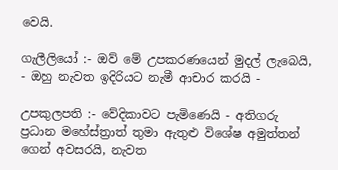වෙයි.

ගැලීලියෝ :- ඔව් මේ උපකරණයෙන් මුදල් ලැබෙයි, - ඔහු නැවත ඉදිරියට නැමී ආචාර කරයි -

උපකුලපති :- වේදිකාවට පැමිණෙයි - අතිගරු ප්‍රධාන මහේස්ත්‍රාත් තුමා ඇතුළු විශේෂ අමුත්තන් ගෙන් අවසරයි, නැවත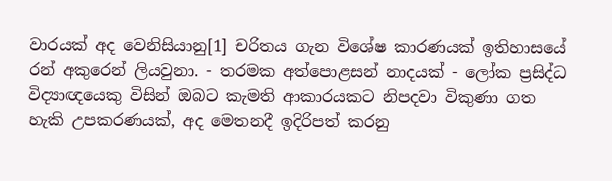වාරයක් අද වෙනිසියානු[1] චරිතය ගැන විශේෂ කාරණයක් ඉතිහාසයේ රන් අකුරෙන් ලියවුනා. - තරමක අත්පොළසන් නාදයක් - ලෝක ප්‍රසිද්ධ විද්‍යාඥයෙකු විසින් ඔබට කැමති ආකාරයකට නිපදවා විකුණා ගත හැකි උපකරණයක්, අද මෙතනදී ඉදිරිපත් කරනු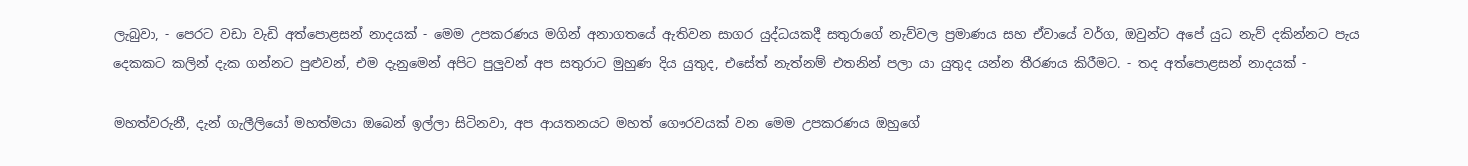ලැබුවා, - පෙරට වඩා වැඩි අත්පොළසන් නාදයක් - මෙම උපකරණය මගින් අනාගතයේ ඇතිවන සාගර යුද්ධයකදී සතුරාගේ නැව්‍වල ප්‍රමාණය සහ ඒවායේ වර්ග, ඔවුන්ට අපේ යුධ නැව් දකින්නට පැය දෙකකට කලින් දැක ගන්නට පුළුවන්, එම දැනුමෙන් අපිට පුලුවන් අප සතුරාට මුහුණ දිය යුතුද, එසේත් නැත්නම් එතනින් පලා යා යුතුද යන්න තීරණය කිරීමට. - තද අත්පොළසන් නාදයක් -

මහත්වරුනී, දැන් ගැලීලියෝ මහත්මයා ඔබෙන් ඉල්ලා සිටිනවා, අප ආයතනයට මහත් ගෞරවයක් වන මෙම උපකරණය ඔහුගේ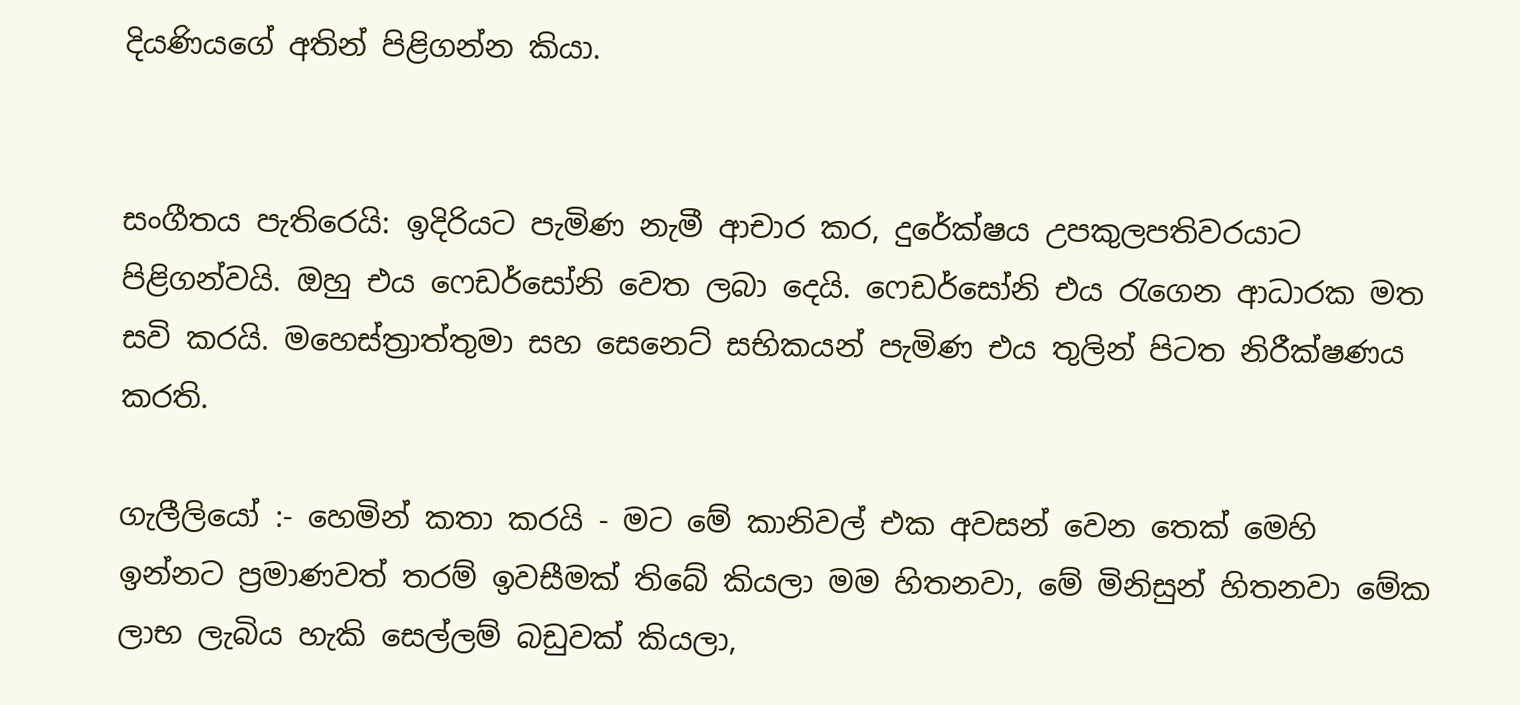දියණියගේ අතින් පිළිගන්න කියා.


සංගීතය පැතිරෙයි: ඉදිරියට පැමිණ නැමී ආචාර කර, දුරේක්ෂය උපකුලපතිවරයාට පිළිගන්වයි. ඔහු එය ෆෙඩර්සෝනි වෙත ලබා දෙයි. ෆෙඩර්සෝනි එය රැගෙන ආධාරක මත සවි කරයි. මහෙස්ත්‍රාත්තුමා සහ සෙනෙට් සභිකයන් පැමිණ එය තුලින් පිටත නිරීක්ෂණය කරති.

ගැලීලියෝ :- හෙමින් කතා කරයි - මට මේ කානිවල් එක අවසන් වෙන තෙක් මෙහි ඉන්නට ප්‍රමාණවත් තරම් ඉවසීමක් තිබේ කියලා මම හිතනවා, මේ මිනිසුන් හිතනවා මේක ලාභ ලැබිය හැකි සෙල්ලම් බඩුවක් කියලා,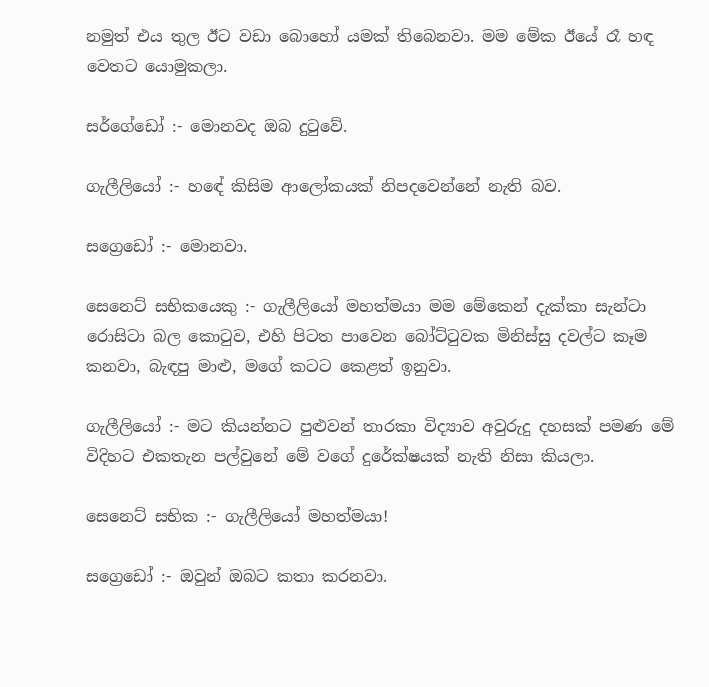නමුත් එය තුල ඊට වඩා බොහෝ යමක් තිබෙනවා. මම මේක ඊයේ රෑ හඳ වෙතට යොමුකලා.

සර්ගේඩෝ :- මොනවද ඔබ දුටුවේ.

ගැලීලියෝ :- හඳේ කිසිම ආලෝකයක් නිපදවෙන්නේ නැති බව.

සග්‍රෙඩෝ :- මොනවා.

සෙනෙට් සභිකයෙකු :- ගැලීලියෝ මහත්මයා මම මේකෙන් දැක්කා සැන්ටා රොසිටා බල කොටුව, එහි පිටත පාවෙන බෝට්ටුවක මිනිස්සු දවල්ට කෑම කනවා, බැඳපු මාළු, මගේ කටට කෙළත් ඉනුවා.

ගැලීලියෝ :- මට කියන්නට පුළුවන් තාරකා විද්‍යාව අවුරුදු දහසක් පමණ මේ විදිහට එකතැන පල්වුනේ මේ වගේ දුරේක්ෂයක් නැති නිසා කියලා.

සෙනෙට් සභික :- ගැලීලියෝ මහත්මයා!

සග්‍රෙඩෝ :- ඔවුන් ඔබට කතා කරනවා.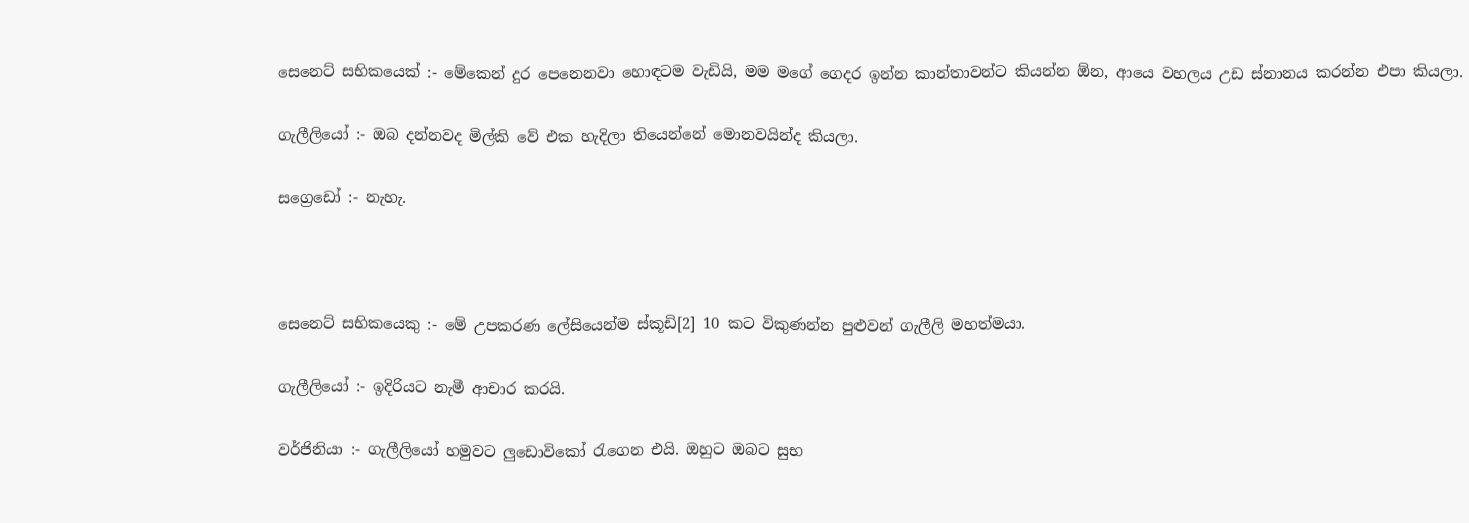සෙනෙට් සභිකයෙක් :- මේකෙන් දුර පෙනෙනවා හොඳටම වැඩියි, මම මගේ ගෙදර ඉන්න කාන්තාවන්ට කියන්න ඕන, ආයෙ වහලය උඩ ස්නානය කරන්න එපා කියලා.

ගැලීලියෝ :- ඔබ දන්නවද මිල්කි වේ එක හැදිලා තියෙන්නේ මොනවයින්ද කියලා.

සග්‍රෙඩෝ :- නැහැ.



සෙනෙට් සභිකයෙකු :- මේ උපකරණ ලේසියෙන්ම ස්කූඩි[2] 10 කට විකුණන්න පුළුවන් ගැලීලි මහත්මයා.

ගැලීලියෝ :- ඉදිරියට නැමී ආචාර කරයි.

වර්ජිනියා :- ගැලීලියෝ හමුවට ලුඩොවිකෝ රැගෙන එයි. ඔහුට ඔබට සුභ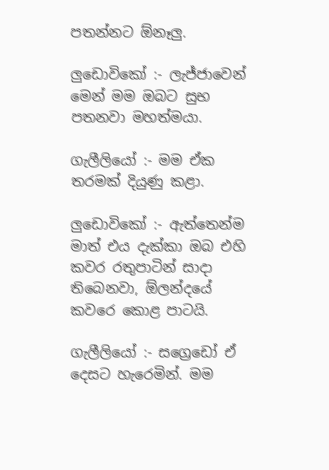පතන්නට ඕනෑලු.

ලුඩොවිකෝ :- ලැජ්ජාවෙන් මෙන් මම ඔබට සුභ පතනවා මහත්මයා.

ගැලීලියෝ :- මම ඒක තරමක් දියුණු කළා.

ලුඩොවිකෝ :- ඇත්තෙන්ම මාත් එය දැක්කා ඔබ එහි කවර රතුපාටින් සාදා තිබෙනවා, ඕලන්දයේ කවරෙ කොළ පාටයි.

ගැලීලියෝ :- සග්‍රෙඩෝ ඒ දෙසට හැරෙමින්. මම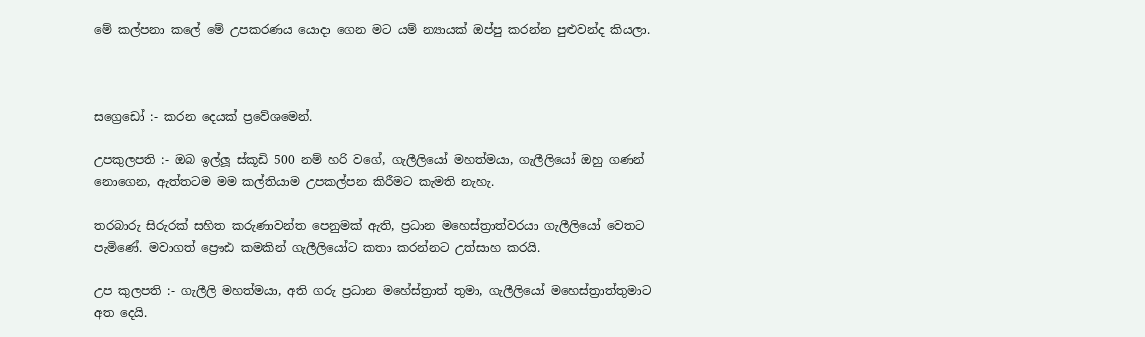මේ කල්පනා කලේ මේ උපකරණය යොදා ගෙන මට යම් න්‍යායක් ඔප්පු කරන්න පුළුවන්ද කියලා.



සග්‍රෙඩෝ :- කරන දෙයක් ප්‍රවේශමෙන්.

උපකුලපති :- ඔබ ඉල්ලූ ස්කූඩි 500 නම් හරි වගේ, ගැලීලියෝ මහත්මයා, ගැලීලියෝ ඔහු ගණන් නොගෙන, ඇත්තටම මම කල්තියාම උපකල්පන කිරීමට කැමති නැහැ.

තරබාරු සිරුරක් සහිත කරුණාවන්ත පෙනුමක් ඇති, ප්‍රධාන මහෙස්ත්‍රාත්වරයා ගැලීලියෝ වෙතට පැමිණේ. මවාගත් ප්‍රෞඪ කමකින් ගැලීලියෝට කතා කරන්නට උත්සාහ කරයි.

උප කුලපති :- ගැලීලි මහත්මයා, අති ගරු ප්‍රධාන මහේස්ත්‍රාත් තුමා, ගැලීලියෝ මහෙස්ත්‍රාත්තුමාට අත දෙයි.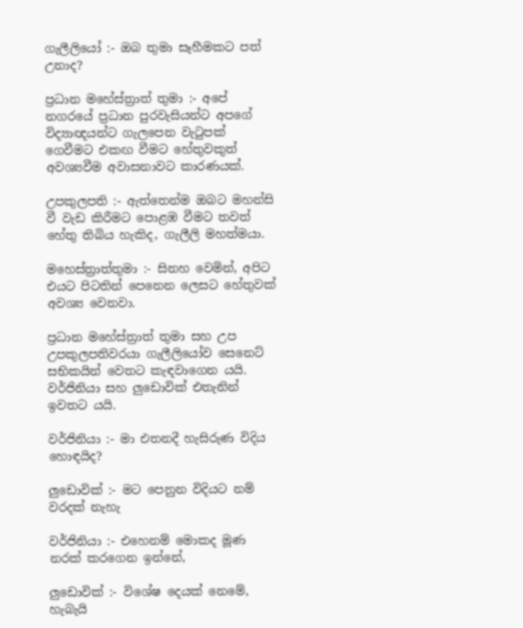ගැලීලියෝ :- ඔබ තුමා සෑහීමකට පත් උනාද?

ප්‍රධාන මහේස්ත්‍රාත් තුමා :- අපේ නගරයේ ප්‍රධාන පුරවැසියන්ට අපගේ විද්‍යාඥයන්ට ගැලපෙන වැටුපක් ගෙවීමට එකඟ වීමට හේතුවකුත් අවශ්‍යවීම අවාසනාවට කාරණයක්.

උපකුලපති :- ඇත්තෙන්ම ඔබට මහන්සි වී වැඩ කිරීමට පොළඹ වීමට තවත් හේතු තිබිය හැකිද, ගැලීලි මහත්මයා.

මහෙස්ත්‍රාත්තුමා :- සිනහ වෙමින්, අපිට එයට පිටතින් පෙනෙන ලෙසට හේතුවක් අවශ්‍ය වෙනවා.

ප්‍රධාන මහේස්ත්‍රාත් තුමා සහ උප උපකුලපතිවරයා ගැලීලියෝව සෙනෙට් සභිකයින් වෙතට කැඳවාගෙන යයි. වර්ජිනියා සහ ලුඩොවික් එතැනින් ඉවතට යයි.

වර්ජිනියා :- මා එතනදී හැසිරුණ විදිය හොඳයිද?

ලුඩොවික් :- මට පෙනුන විදියට නම් වරදක් නැහැ

වර්ජිනියා :- එහෙනම් මොකද මූණ නරක් කරගෙන ඉන්නේ,

ලුඩොවික් :- විශේෂ දෙයක් නෙමේ, හැබැයි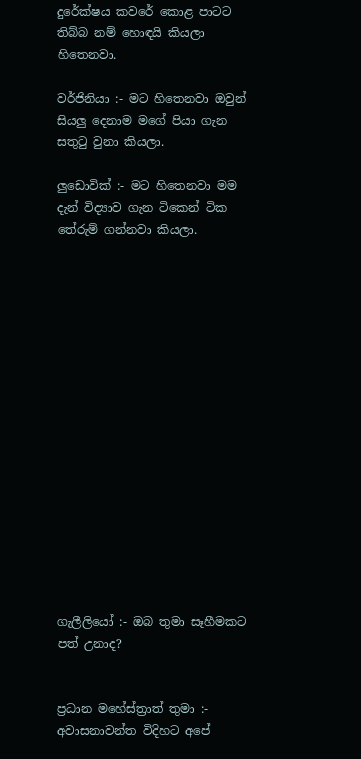දුරේක්ෂය කවරේ කොළ පාටට තිබ්බ නම් හොඳයි කියලා හිතෙනවා.

වර්ජිනියා :- මට හිතෙනවා ඔවුන් සියලු දෙනාම මගේ පියා ගැන සතුටු වුනා කියලා.

ලුඩොවික් :- මට හිතෙනවා මම දැන් විද්‍යාව ගැන ටිකෙන් ටික තේරුම් ගන්නවා කියලා.

















ගැලීලියෝ :- ඔබ තුමා සෑහීමකට පත් උනාද?


ප්‍රධාන මහේස්ත්‍රාත් තුමා :- අවාසනාවන්ත විදිහට අපේ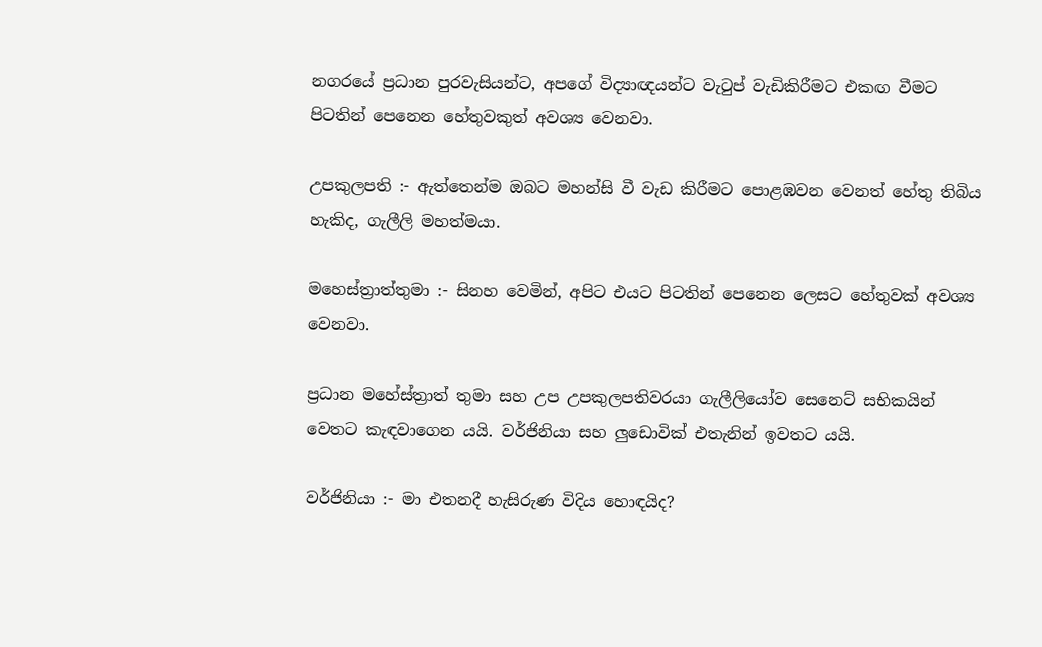නගරයේ ප්‍රධාන පුරවැසියන්ට, අපගේ විද්‍යාඥයන්ට වැටුප් වැඩිකිරීමට එකඟ වීමට පිටතින් පෙනෙන හේතුවකුත් අවශ්‍ය වෙනවා.

උපකුලපති :- ඇත්තෙන්ම ඔබට මහන්සි වී වැඩ කිරීමට පොළඹවන වෙනත් හේතු තිබිය හැකිද, ගැලීලි මහත්මයා.

මහෙස්ත්‍රාත්තුමා :- සිනහ වෙමින්, අපිට එයට පිටතින් පෙනෙන ලෙසට හේතුවක් අවශ්‍ය වෙනවා.

ප්‍රධාන මහේස්ත්‍රාත් තුමා සහ උප උපකුලපතිවරයා ගැලීලියෝව සෙනෙට් සභිකයින් වෙතට කැඳවාගෙන යයි. වර්ජිනියා සහ ලුඩොවික් එතැනින් ඉවතට යයි.

වර්ජිනියා :- මා එතනදී හැසිරුණ විදිය හොඳයිද?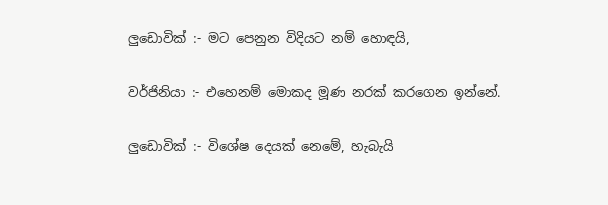ලුඩොවික් :- මට පෙනුන විදියට නම් හොඳයි,

වර්ජිනියා :- එහෙනම් මොකද මූණ නරක් කරගෙන ඉන්නේ.

ලුඩොවික් :- විශේෂ දෙයක් නෙමේ, හැබැයි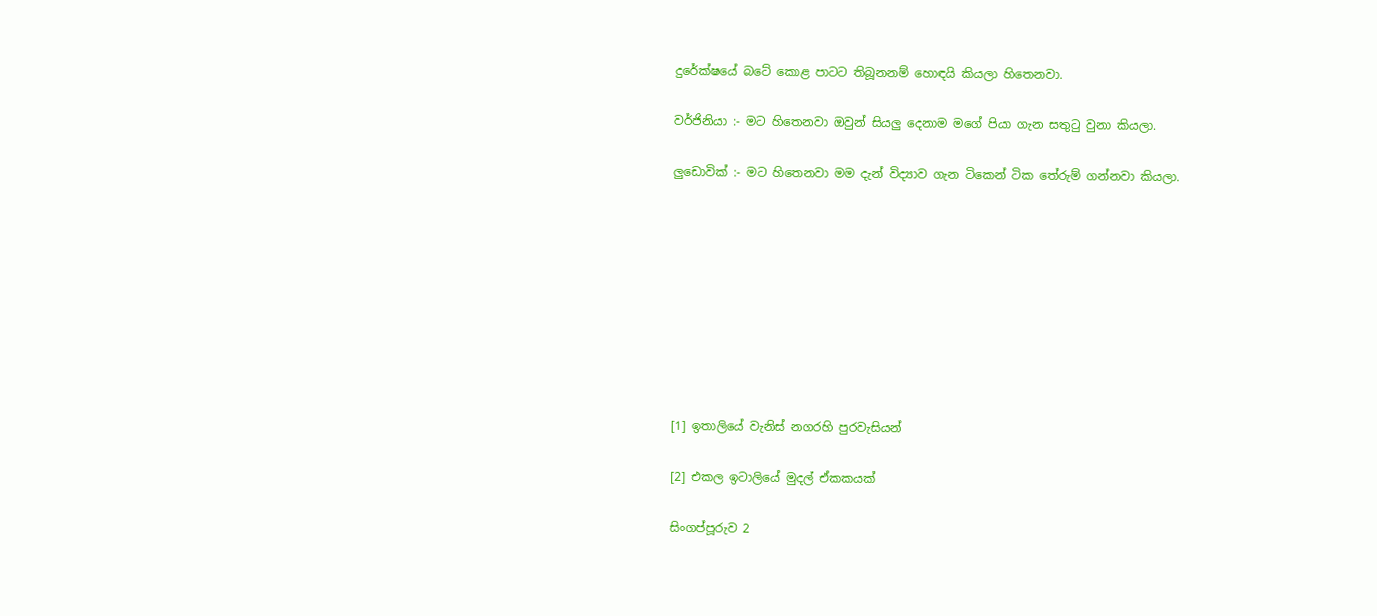දුරේක්ෂයේ බටේ කොළ පාටට තිබූනනම් හොඳයි කියලා හිතෙනවා.

වර්ජිනියා :- මට හිතෙනවා ඔවුන් සියලු දෙනාම මගේ පියා ගැන සතුටු වුනා කියලා.

ලුඩොවික් :- මට හිතෙනවා මම දැන් විද්‍යාව ගැන ටිකෙන් ටික තේරුම් ගන්නවා කියලා.









[1] ඉතාලියේ වැනිස් නගරහි පුරවැසියන්

[2] එකල ඉටාලියේ මුදල් ඒකකයක්

සිංගප්පූරුව 2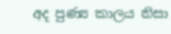අද පුණ්‍ය කාලය නිසා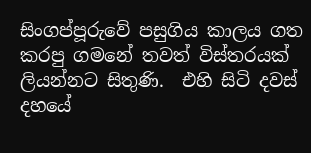සිංගප්පූරුවේ පසුගිය කාලය ගත කරපු ගමනේ තවත් විස්තරයක් ලියන්නට සිතුණි.  එහි සිටි දවස් දහයේ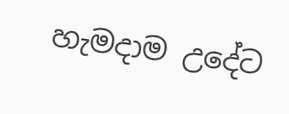හැමදාම උදේට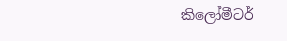කිලෝමීටර්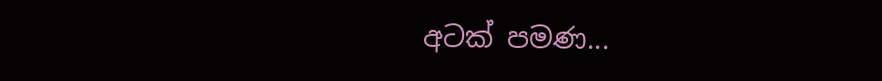අටක් පමණ...